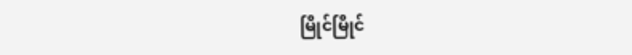မြိုင်မြိုင်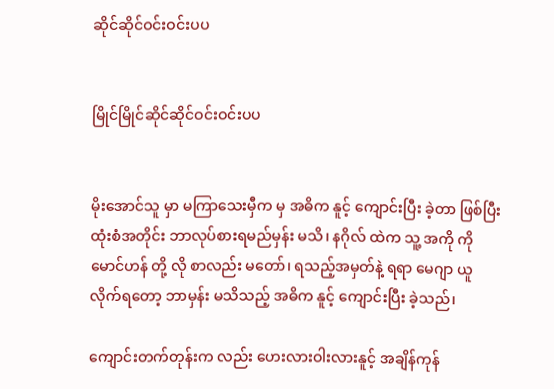ဆိုင်ဆိုင်ဝင်းဝင်းပပ


မြိုင်မြိုင်ဆိုင်ဆိုင်ဝင်းဝင်းပပ


မိုးအောင်သူ မှာ မကြာသေးမှီက မှ အဓိက နူင့် ကျောင်းပြီး ခဲ့တာ ဖြစ်ပြီး ထုံးစံအတိုင်း ဘာလုပ်စားရမည်မှန်း မသိ၊ နဂိုလ် ထဲက သူ့ အကို ကိုမောင်ဟန် တို့ လို စာလည်း မတော်၊ ရသည့်အမှတ်နဲ့ ရရာ မေဂျာ ယူ လိုက်ရတော့ ဘာမှန်း မသိသည့် အဓိက နူင့် ကျောင်းပြီး ခဲ့သည်၊

ကျောင်းတက်တုန်းက လည်း ဟေးလားဝါးလားနူင့် အချိန်ကုန်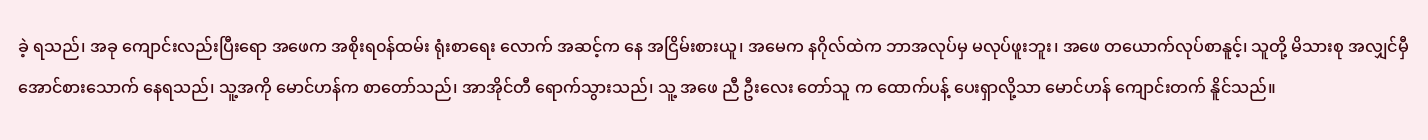ခဲ့ ရသည်၊ အခု ကျောင်းလည်းပြီးရော အဖေက အစိုးရ၀န်ထမ်း ရုံးစာရေး လောက် အဆင့်က နေ အငြိမ်းစားယူ၊ အမေက နဂိုလ်ထဲက ဘာအလုပ်မှ မလုပ်ဖူးဘူး၊ အဖေ တယောက်လုပ်စာနူင့်၊ သူတို့ မိသားစု အလျှင်မှီ အောင်စားသောက် နေရသည်၊ သူ့အကို မောင်ဟန်က စာတော်သည်၊ အာအိုင်တီ ရောက်သွားသည်၊ သူ့ အဖေ ညီ ဦးလေး တော်သူ က ထောက်ပန့် ပေးရှာလို့သာ မောင်ဟန် ကျောင်းတက် နိူင်သည်။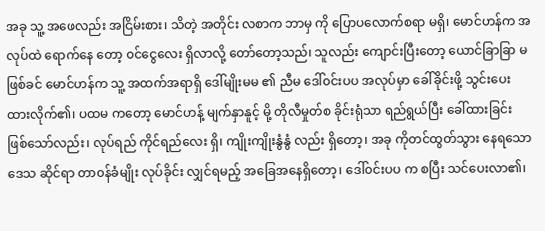အခု သူ့ အဖေလည်း အငြိမ်းစား၊ သိတဲ့ အတိုင်း လစာက ဘာမှ ကို ပြောပလောက်စရာ မရှိ၊ မောင်ဟန်က အလုပ်ထဲ ရောက်နေ တော့ ၀င်ငွေလေး ရှိလာလို့ တော်တော့သည်၊ သူလည်း ကျောင်းပြီးတော့ ယောင်ခြာခြာ မဖြစ်ခင် မောင်ဟန်က သူ့ အထက်အရာရှိ ဒေါ်မျိုးမမ ၏ ညီမ ဒေါ်၀င်းပပ အလုပ်မှာ ခေါ်ခိုင်းဖို့ သွင်းပေးထားလိုက်၏၊ ပထမ ကတော့ မောင်ဟန့် မျက်နှာနူင့် မို့ တိုလီမှုတ်စ ခိုင်းရုံသာ ရည်ရွယ်ပြီး ခေါ်ထားခြင်း ဖြစ်သော်လည်း၊ လုပ်ရည် ကိုင်ရည်လေး ရှိ၊ ကျိုးကျိုးနွံနွံ လည်း ရှိတော့၊ အခု ကိုတင်ထွတ်သွား နေရသော ဒေသ ဆိုင်ရာ တာ၀န်ခံမျိုး လုပ်ခိုင်း လျှင်ရမည့် အခြေအနေရှိတော့၊ ဒေါ်၀င်းပပ က စပြီး သင်ပေးလာ၏၊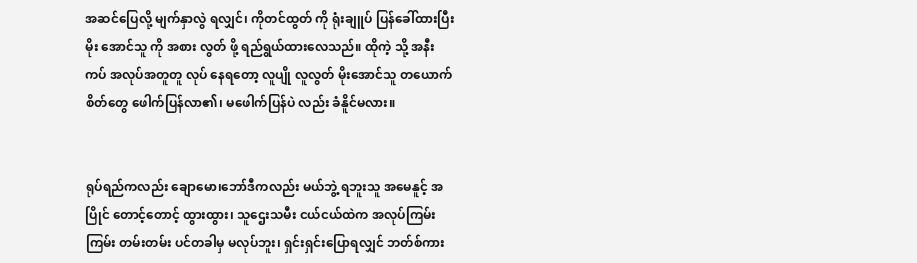အဆင်ပြေလို့ မျက်နှာလွဲ ရလျှင်၊ ကိုတင်ထွတ် ကို ရုံးချူပ် ပြန်ခေါ်ထားပြီး မိုး အောင်သူ ကို အစား လွတ် ဖို့ ရည်ရွယ်ထားလေသည်။ ထိုကဲ့ သို့ အနီးကပ် အလုပ်အတူတူ လုပ် နေရတော့ လူပျို လူလွတ် မိုးအောင်သူ တယောက် စိတ်တွေ ဖေါက်ပြန်လာ၏၊ မဖေါက်ပြန်ပဲ လည်း ခံနိူင်မလား။


ရုပ်ရည်ကလည်း ချောမော၊ဘော်ဒီကလည်း မယ်ဘွဲ့ ရဘူးသူ အမေနူင့် အပြိုင် တောင့်တောင့် ထွားထွား၊ သူဌေးသမီး ငယ်ငယ်ထဲက အလုပ်ကြမ်းကြမ်း တမ်းတမ်း ပင်တခါမှ မလုပ်ဘူး၊ ရှင်းရှင်းပြောရလျှင် ဘတ်စ်ကား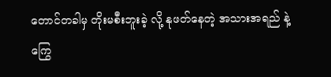တောင်တခါမှ တိုးမစီးဘူးခဲ့ လို့ နုဖတ်နေတဲ့ အသားအရည် နဲ့ ကြွေ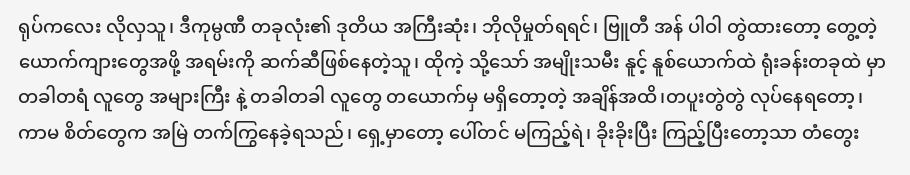ရုပ်ကလေး လိုလှသူ၊ ဒီကုမ္ပဏီ တခုလုံး၏ ဒုတိယ အကြီးဆုံး၊ ဘိုလိုမှုတ်ရရင်၊ ဗြူတီ အန် ပါဝါ တွဲထားတော့ တွေ့တဲ့ ယောက်ကျားတွေအဖို့ အရမ်းကို ဆက်ဆီဖြစ်နေတဲ့သူ၊ ထိုကဲ့ သို့သော် အမျိုးသမီး နူင့် နူစ်ယောက်ထဲ ရုံးခန်းတခုထဲ မှာ တခါတရံ လူတွေ အများကြီး နဲ့ တခါတခါ လူတွေ တယောက်မှ မရှိတော့တဲ့ အချိန်အထိ၊တပူးတွဲတွဲ လုပ်နေရတော့၊ ကာမ စိတ်တွေက အမြဲ တက်ကြွနေခဲ့ရသည်၊ ရှေ့မှာတော့ ပေါ်တင် မကြည့်ရဲ၊ ခိုးခိုးပြီး ကြည့်ပြီးတော့သာ တံတွေး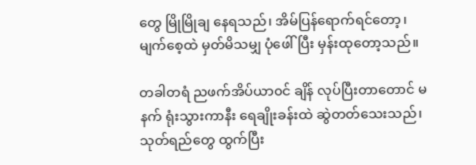တွေ မြိုမြိုချ နေရသည်၊ အိမ်ပြန်ရောက်ရင်တော့၊ မျက်စေ့ထဲ မှတ်မိသမျှ ပုံဖေါ်ပြီး မှန်းထုတော့သည်။

တခါတရံ ညဖက်အိပ်ယာ၀င် ချိန် လုပ်ပြီးတာတောင် မနက် ရုံးသွားကာနီး ရေချိုးခန်းထဲ ဆွဲတတ်သေးသည်၊ သုတ်ရည်တွေ ထွက်ပြီး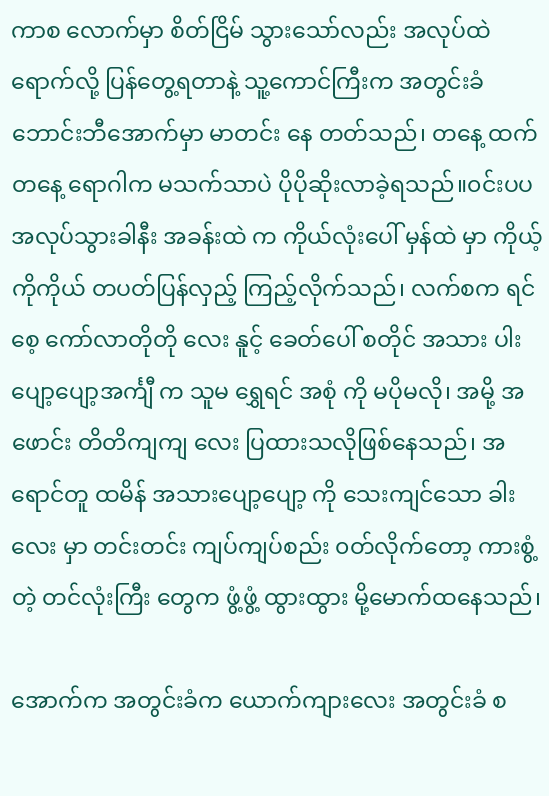ကာစ လောက်မှာ စိတ်ငြိမ် သွားသော်လည်း အလုပ်ထဲ ရောက်လို့ ပြန်တွေ့ရတာနဲ့ သူ့ကောင်ကြီးက အတွင်းခံ ဘောင်းဘီအောက်မှာ မာတင်း နေ တတ်သည်၊ တနေ့ ထက်တနေ့ ရောဂါက မသက်သာပဲ ပိုပိုဆိုးလာခဲ့ရသည်။၀င်းပပ အလုပ်သွားခါနီး အခန်းထဲ က ကိုယ်လုံးပေါ် မှန်ထဲ မှာ ကိုယ့်ကိုကိုယ် တပတ်ပြန်လှည့် ကြည့်လိုက်သည်၊ လက်စက ရင်စေ့ ကော်လာတိုတို လေး နူင့် ခေတ်ပေါ် စတိုင် အသား ပါးပျော့ပျော့အင်္ကျီ က သူမ ရွှေရင် အစုံ ကို မပိုမလို၊ အမို့ အဖောင်း တိတိကျကျ လေး ပြထားသလိုဖြစ်နေသည်၊ အရောင်တူ ထမိန် အသားပျော့ပျော့ ကို သေးကျင်သော ခါးလေး မှာ တင်းတင်း ကျပ်ကျပ်စည်း ၀တ်လိုက်တော့ ကားစွံ့ တဲ့ တင်လုံးကြီး တွေက ဖွံ့ဖွံ့ ထွားထွား မို့မောက်ထနေသည်၊

အောက်က အတွင်းခံက ယောက်ကျားလေး အတွင်းခံ စ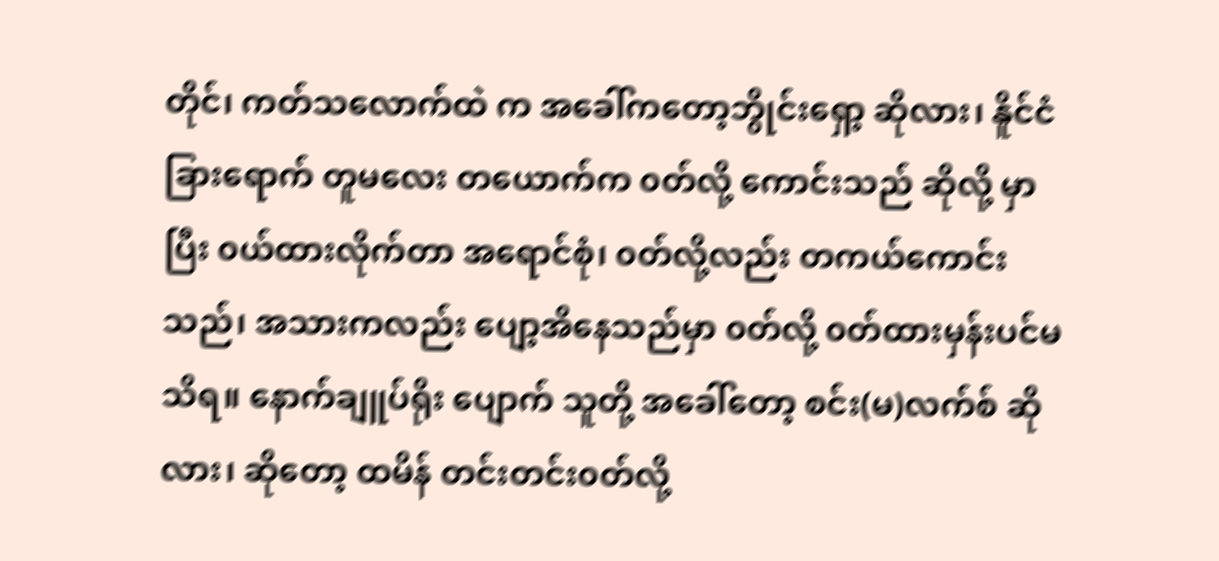တိုင်၊ ကတ်သလောက်ထဲ က အခေါ်ကတော့ဘွိုင်းရှော့ ဆိုလား၊ နိူင်ငံခြားရောက် တူမလေး တယောက်က ၀တ်လို့ ကောင်းသည် ဆိုလို့ မှာပြီး ၀ယ်ထားလိုက်တာ အရောင်စုံ၊ ၀တ်လို့လည်း တကယ်ကောင်းသည်၊ အသားကလည်း ပျော့အိနေသည်မှာ ၀တ်လို့ ၀တ်ထားမှန်းပင်မသိရ။ နောက်ချူပ်ရိုး ပျောက် သူတို့ အခေါ်တော့ စင်း(မ)လက်စ် ဆိုလား၊ ဆိုတော့ ထမိန် တင်းတင်း၀တ်လို့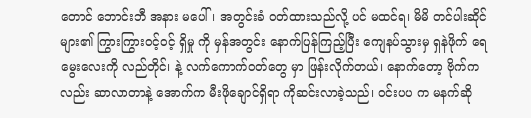တောင် ဘောင်းဘီ အနား မပေါ်၊ အတွင်းခံ ၀တ်ထားသည်လို့ ပင် မထင်ရ၊ မိမိ တင်ပါးဆိုင် များ၏ ကြွားကြွား၀င့်၀င့် ရှိမှု ကို မှန်အတွင်း နောက်ပြန်ကြည့်ပြီး ကျေနပ်သွားမှ ရှနဲဖိုက် ရေမွေးလေးကို လည်တိုင်၊ နဲ့ လက်ကောက်၀တ်တွေ မှာ ဖြန်းလိုက်တယ်၊ နောက်တော့ ဗိုက်ကလည်း ဆာလာတာနဲ့ အောက်က မီးဖိုချောင်ရှိရာ ကိုဆင်းလာခဲ့သည်၊ ၀င်းပပ က မနက်ဆို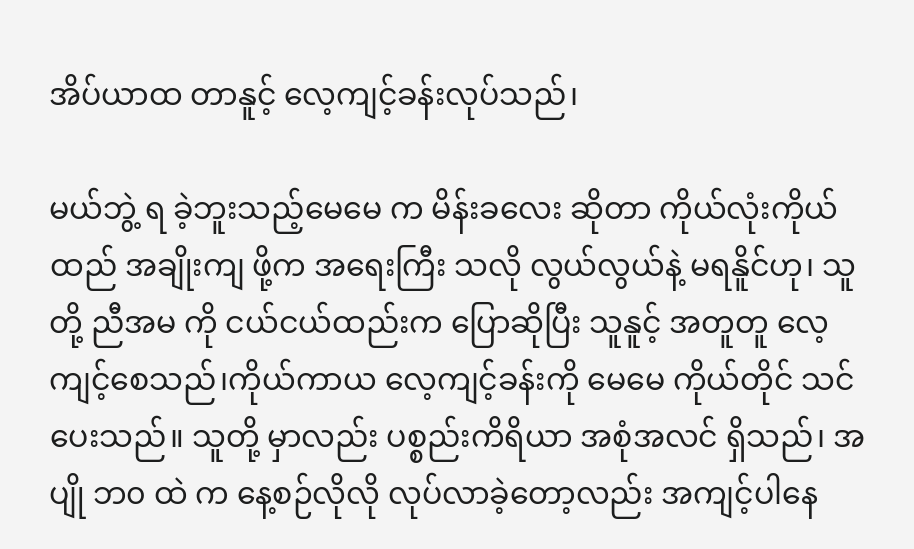အိပ်ယာထ တာနူင့် လေ့ကျင့်ခန်းလုပ်သည်၊

မယ်ဘွဲ့ ရ ခဲ့ဘူးသည့်မေမေ က မိန်းခလေး ဆိုတာ ကိုယ်လုံးကိုယ်ထည် အချိုးကျ ဖို့က အရေးကြီး သလို လွယ်လွယ်နဲ့ မရနိူင်ဟု၊ သူတို့ ညီအမ ကို ငယ်ငယ်ထည်းက ပြောဆိုပြီး သူနူင့် အတူတူ လေ့ကျင့်စေသည်၊ကိုယ်ကာယ လေ့ကျင့်ခန်းကို မေမေ ကိုယ်တိုင် သင်ပေးသည်။ သူတို့ မှာလည်း ပစ္စည်းကိရိယာ အစုံအလင် ရှိသည်၊ အပျို ဘ၀ ထဲ က နေ့စဉ်လိုလို လုပ်လာခဲ့တော့လည်း အကျင့်ပါနေ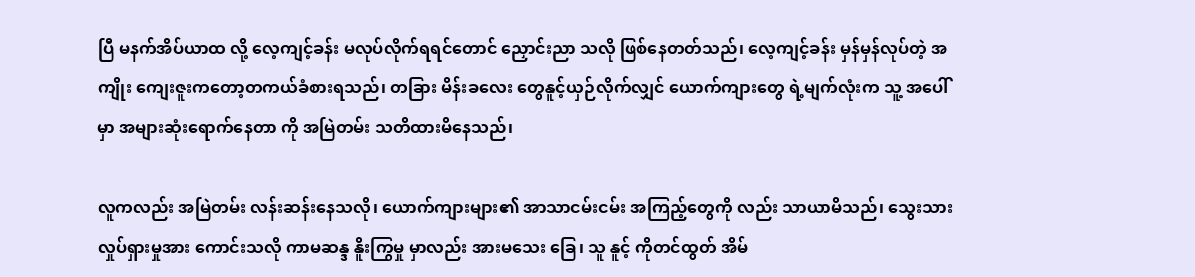ပြီ မနက်အိပ်ယာထ လို့ လေ့ကျင့်ခန်း မလုပ်လိုက်ရရင်တောင် ညှောင်းညာ သလို ဖြစ်နေတတ်သည်၊ လေ့ကျင့်ခန်း မှန်မှန်လုပ်တဲ့ အကျိုး ကျေးဇူးကတော့တကယ်ခံစားရသည်၊ တခြား မိန်းခလေး တွေနူင့်ယှဉ်လိုက်လျှင် ယောက်ကျားတွေ ရဲ့မျက်လုံးက သူ့ အပေါ်မှာ အများဆုံးရောက်နေတာ ကို အမြဲတမ်း သတိထားမိနေသည်၊

လူကလည်း အမြဲတမ်း လန်းဆန်းနေသလို၊ ယောက်ကျားများ၏ အာသာငမ်းငမ်း အကြည့်တွေကို လည်း သာယာမိသည်၊ သွေးသား လှုပ်ရှားမှုအား ကောင်းသလို ကာမဆန္ဒ နိူးကြွမှု မှာလည်း အားမသေး ခြေ၊ သူ နူင့် ကိုတင်ထွတ် အိမ်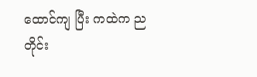ထောင်ကျ ပြီး ကထဲက ညတိုင်း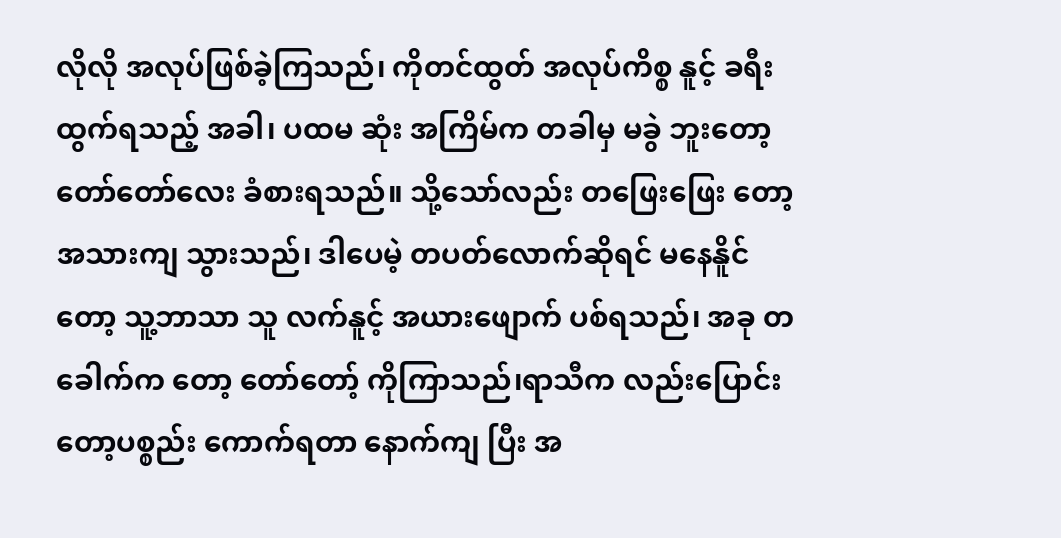လိုလို အလုပ်ဖြစ်ခဲ့ကြသည်၊ ကိုတင်ထွတ် အလုပ်ကိစ္စ နူင့် ခရီး ထွက်ရသည့် အခါ၊ ပထမ ဆုံး အကြိမ်က တခါမှ မခွဲ ဘူးတော့ တော်တော်လေး ခံစားရသည်။ သို့သော်လည်း တဖြေးဖြေး တော့အသားကျ သွားသည်၊ ဒါပေမဲ့ တပတ်လောက်ဆိုရင် မနေနိူင်တော့ သူ့ဘာသာ သူ လက်နူင့် အယားဖျောက် ပစ်ရသည်၊ အခု တခေါက်က တော့ တော်တော့် ကိုကြာသည်၊ရာသီက လည်းပြောင်းတော့ပစ္စည်း ကောက်ရတာ နောက်ကျ ပြီး အ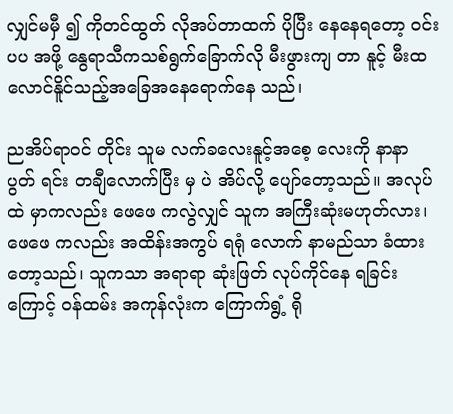လျှင်မမှီ ၍ ကိုတင်ထွတ် လိုအပ်တာထက် ပိုပြီး နေနေရတော့ ၀င်းပပ အဖို့ နွေရာသီကသစ်ရွက်ခြောက်လို မီးဖွားကျ တာ နူင့် မီးထလောင်နိူင်သည့်အခြေအနေရောက်နေ သည်၊

ညအိပ်ရာ၀င် တိုင်း သူမ လက်ခလေးနူင့်အစေ့ လေးကို နာနာ ပွတ် ရင်း တချီလောက်ပြီး မှ ပဲ အိပ်လို့ ပျော်တော့သည်။ အလုပ်ထဲ မှာကလည်း ဖေဖေ ကလွဲလျှင် သူက အကြီးဆုံးမဟုတ်လား၊ ဖေဖေ ကလည်း အထိန်းအကွပ် ရရုံ လောက် နာမည်သာ ခံထားတော့သည်၊ သူကသာ အရာရာ ဆုံးဖြတ် လုပ်ကိုင်နေ ရခြင်းကြောင့် ၀န်ထမ်း အကုန်လုံးက ကြောက်ရွံ့ ရို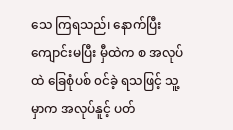သေ ကြရသည်၊ နောက်ပြီး ကျောင်းမပြီး မှီထဲက စ အလုပ်ထဲ ခြေစုံပစ် ၀င်ခဲ့ ရသဖြင့် သူ့မှာက အလုပ်နူင့် ပတ်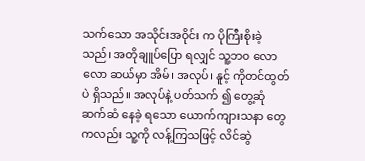သက်သော အသိုင်းအဝိုင်း က ပိုကြီးစိုးခဲ့သည်၊ အတိုချူပ်ပြော ရလျှင် သူ့ဘ၀ လောလော ဆယ်မှာ အိမ်၊ အလုပ်၊ နူင့် ကိုတင်ထွတ် ပဲ ရှိသည်။ အလုပ်နဲ့ ပတ်သက် ၍ တွေ့ဆုံ ဆက်ဆံ နေခဲ့ ရသော ယောက်ကျားသနာ တွေကလည်း သူ့ကို လန့်ကြသဖြင့် လိင်ဆွဲ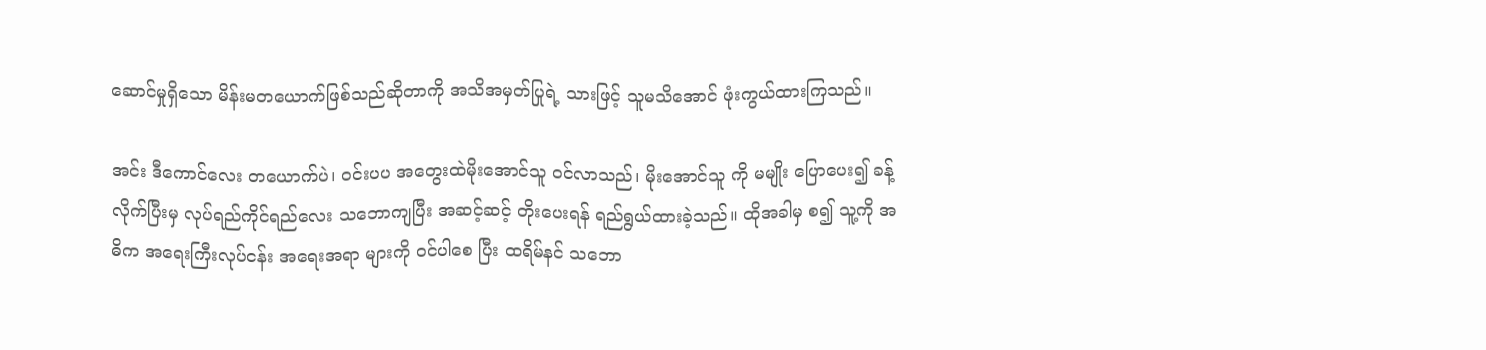ဆောင်မှုရှိသော မိန်းမတယောက်ဖြစ်သည်ဆိုတာကို အသိအမှတ်ပြုရဲ့ သားဖြင့် သူမသိအောင် ဖုံးကွယ်ထားကြသည်။

အင်း ဒီကောင်လေး တယောက်ပဲ၊ ၀င်းပပ အတွေးထဲမိုးအောင်သူ ၀င်လာသည်၊ မိုးအောင်သူ ကို မမျိုး ပြောပေး၍ ခန့်လိုက်ပြီးမှ လုပ်ရည်ကိုင်ရည်လေး သဘောကျပြီး အဆင့်ဆင့် တိုးပေးရန် ရည်ရွယ်ထားခဲ့သည်။ ထိုအခါမှ စ၍ သူ့ကို အဓိက အရေးကြီးလုပ်ငန်း အရေးအရာ များကို ၀င်ပါစေ ပြီး ထရိမ်နင် သဘော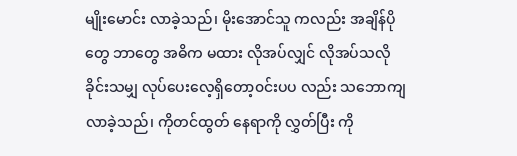မျိုးမောင်း လာခဲ့သည်၊ မိုးအောင်သူ ကလည်း အချိန်ပိုတွေ ဘာတွေ အဓိက မထား လိုအပ်လျှင် လိုအပ်သလို ခိုင်းသမျှ လုပ်ပေးလေ့ရှိတော့၀င်းပပ လည်း သဘောကျလာခဲ့သည်၊ ကိုတင်ထွတ် နေရာကို လွှတ်ပြီး ကို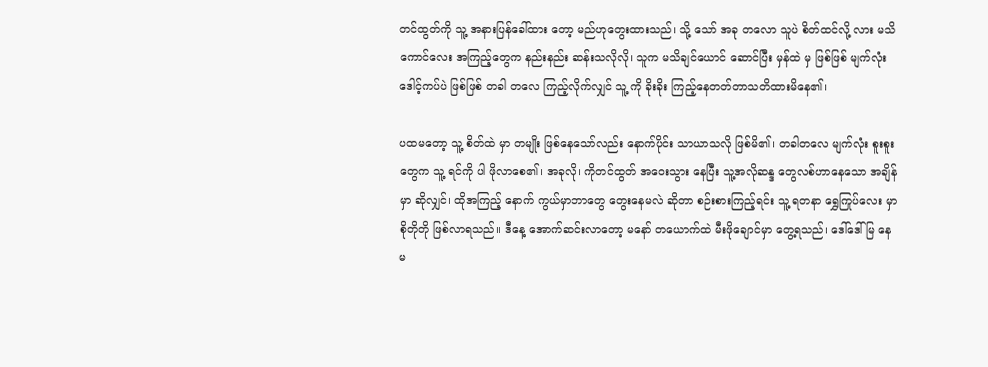တင်ထွတ်ကို သူ့ အနားပြန်ခေါ်ထား တော့ မည်ဟုတွေးထားသည်၊ သို့ သော် အခု တလော သူပဲ စိတ်ထင်လို့ လား မသိကောင်လေး အကြည့်တွေက နည်းနည်း ဆန်းသလိုလို၊ သူက မသိချင်ယောင် ဆောင်ပြီး မှန်ထဲ မှ ဖြစ်ဖြစ် မျက်လုံး ဒေါင့်ကပ်ပဲ ဖြစ်ဖြစ် တခါ တလေ ကြည့်လိုက်လျှင် သူ့ ကို ခိုးခိုး ကြည့်နေတတ်တာသတိထားမိနေ၏၊

ပထမတော့ သူ့ စိတ်ထဲ မှာ တမျိုး ဖြစ်နေသော်လည်း နောက်ပိုင်း သာယာသလို ဖြစ်မိ၏၊ တခါတလေ မျက်လုံး စူးစူး တွေက သူ့ ရင်ကို ပါ ဖိုလာစေ၏၊ အခုလို၊ ကိုတင်ထွတ် အဝေးသွား နေပြီး သူ့အလိုဆန္ဒ တွေလစ်ဟာနေသော အချိန်မှာ ဆိုလျှင်၊ ထိုအကြည့် နောက် ကွယ်မှာဘာတွေ တွေးနေမလဲ ဆိုတာ စဉ်းစားကြည့်ရင်း သူ့ ရတနာ ရွှေကြုပ်လေး မှာ စိုတိုတို ဖြစ်လာရသည်။ ဒီနေ့ အောက်ဆင်းလာတော့ မနော် တယောက်ထဲ မီးဖိုချောင်မှာ တွေ့ရသည်၊ ဒေါ်ဒေါ်မြ နေမ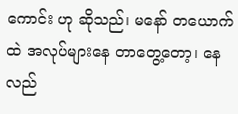ကောင်း ဟု ဆိုသည်၊ မနော် တယောက်ထဲ အလုပ်များနေ တာတွေ့တော့၊ နေလည်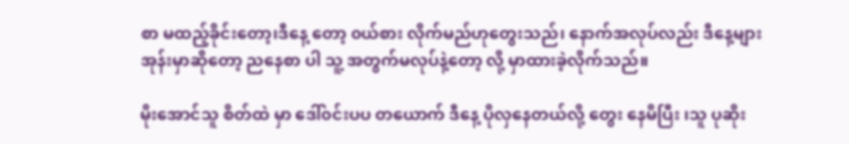စာ မထည့်ခိုင်းတော့၊ဒီနေ့ တော့ ၀ယ်စား လိုက်မည်ဟုတွေးသည်၊ နောက်အလုပ်လည်း ဒီနေ့များအုန်းမှာဆိုတော့ ညနေစာ ပါ သူ့ အတွက်မလုပ်နဲ့တော့ လို့ မှာထားခဲ့လိုက်သည်။

မိုးအောင်သူ စိတ်ထဲ မှာ ဒေါ်၀င်းပပ တယောက် ဒီနေ့ ပိုလှနေတယ်လို့ တွေး နေမိပြီး ၊သူ ပုဆိုး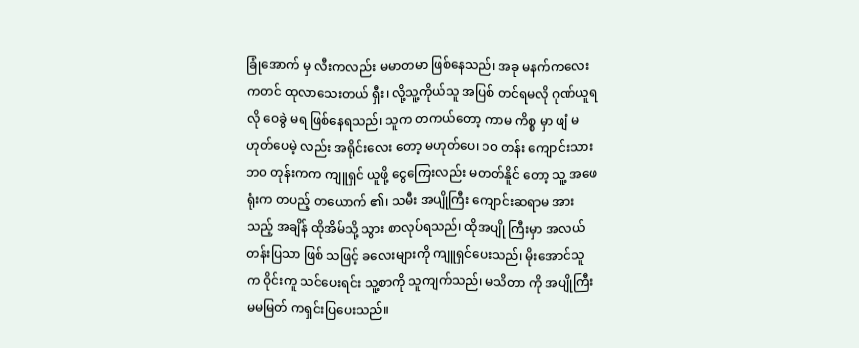ခြုံအောက် မှ လီးကလည်း မမာတမာ ဖြစ်နေသည်၊ အခု မနက်ကလေးကတင် ထုလာသေးတယ် ရှီး၊ လို့သူ့ကိုယ်သူ အပြစ် တင်ရမလို ဂုဏ်ယူရလို ဝေခွဲ မရ ဖြစ်နေရသည်၊ သူက တကယ်တော့ ကာမ ကိစ္စ မှာ ဖျံ မဟုတ်ပေမဲ့ လည်း အရိုင်းလေး တော့ မဟုတ်ပေ၊ ၁၀ တန်း ကျောင်းသား ဘ၀ တုန်းကက ကျူရှင် ယူဖို့ ငွေကြေးလည်း မတတ်နိူင် တော့ သူ့ အဖေ ရုံးက တပည့် တယောက် ၏၊ သမီး အပျိုကြီး ကျောင်းဆရာမ အားသည့် အချိန် ထိုအိမ်သို့ သွား စာလုပ်ရသည်၊ ထိုအပျို ကြီးမှာ အလယ်တန်းပြသာ ဖြစ် သဖြင့် ခလေးများကို ကျူရှင်ပေးသည်၊ မိုးအောင်သူ က ဝိုင်းကူ သင်ပေးရင်း သူ့စာကို သူကျက်သည်၊ မသိတာ ကို အပျိုကြီး မမမြတ် ကရှင်းပြပေးသည်။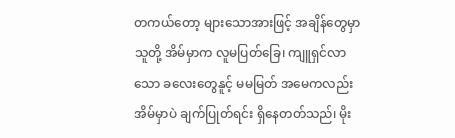တကယ်တော့ များသောအားဖြင့် အချိန်တွေမှာ သူတို့ အိမ်မှာက လူမပြတ်ခြေ၊ ကျူရှင်လာသော ခလေးတွေနူင့် မမမြတ် အမေကလည်း အိမ်မှာပဲ ချက်ပြုတ်ရင်း ရှိနေတတ်သည်၊ မိုး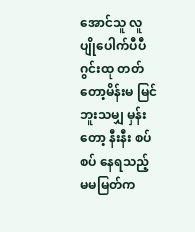အောင်သူ လူပျိုပေါက်ပီပီ ဂွင်းထု တတ်တော့မိန်းမ မြင်ဘူးသမျှ မှန်း တော့ နီးနီး စပ်စပ် နေရသည့် မမမြတ်က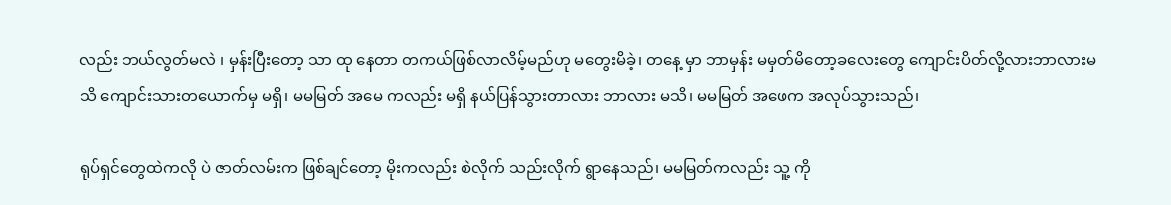လည်း ဘယ်လွတ်မလဲ ၊ မှန်းပြီးတော့ သာ ထု နေတာ တကယ်ဖြစ်လာလိမ့်မည်ဟု မတွေးမိခဲ့၊ တနေ့ မှာ ဘာမှန်း မမှတ်မိတော့ခလေးတွေ ကျောင်းပိတ်လို့လားဘာလားမသိ ကျောင်းသားတယောက်မှ မရှိ၊ မမမြတ် အမေ ကလည်း မရှိ နယ်ပြန်သွားတာလား ဘာလား မသိ၊ မမမြတ် အဖေက အလုပ်သွားသည်၊

ရုပ်ရှင်တွေထဲကလို ပဲ ဇာတ်လမ်းက ဖြစ်ချင်တော့ မိုးကလည်း စဲလိုက် သည်းလိုက် ရွာနေသည်၊ မမမြတ်ကလည်း သူ့ ကို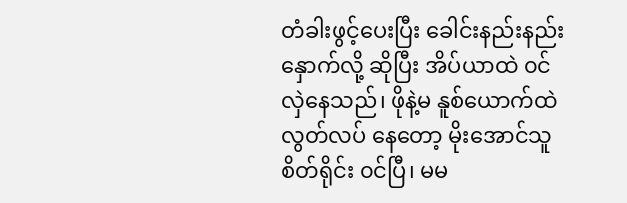တံခါးဖွင့်ပေးပြီး ခေါင်းနည်းနည်း နှောက်လို့ ဆိုပြီး အိပ်ယာထဲ ၀င်လှဲနေသည်၊ ဖိုနဲ့မ နူစ်ယောက်ထဲ လွတ်လပ် နေတော့ မိုးအောင်သူ စိတ်ရိုင်း ၀င်ပြီ၊ မမ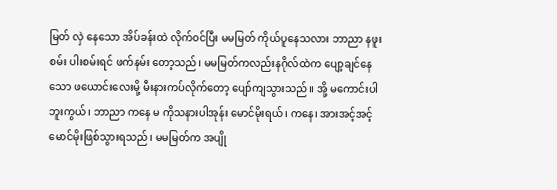မြတ် လှဲ နေသော အိပ်ခန်းထဲ လိုက်၀င်ပြီး မမမြတ် ကိုယ်ပူနေသလား ဘာညာ နဖူးစမ်း ပါးစမ်းရင် ဖက်နမ်း တော့သည်၊ မမမြတ်ကလည်းနဂိုလ်ထဲက ပျော့ချင်နေသော ဖယောင်းလေးမို့ မီးနားကပ်လိုက်တော့ ပျော်ကျသွားသည်။ အို့ မကောင်းပါဘူးကွယ်၊ ဘာညာ ကနေ မ ကိုသနားပါအုန်း မောင်မိုးရယ်၊ ကနေ၊ အားအင့်အင့် မောင်မိုးဖြစ်သွားရသည်၊ မမမြတ်က အပျို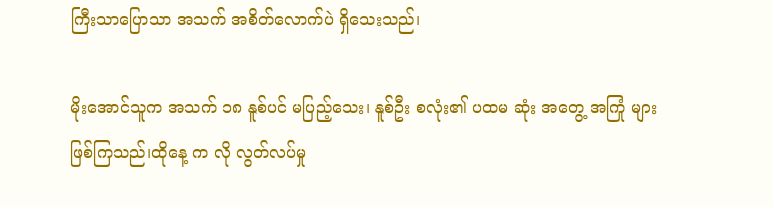ကြီးသာပြောသာ အသက် အစိတ်လောက်ပဲ ရှိသေးသည်၊

မိုးအောင်သူက အသက် ၁၈ နူစ်ပင် မပြည့်သေး၊ နူစ်ဦး စလုံး၏ ပထမ ဆုံး အတွေ့ အကြုံ များ ဖြစ်ကြသည်၊ထိုနေ့ က လို လွတ်လပ်မှု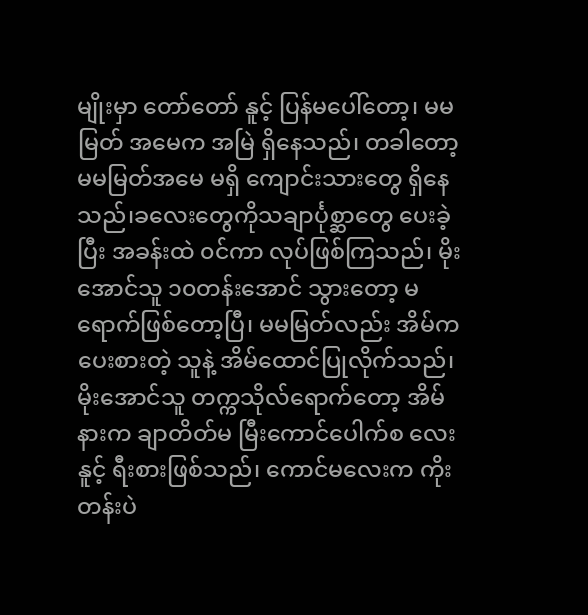မျိုးမှာ တော်တော် နူင့် ပြန်မပေါ်တော့၊ မမမြတ် အမေက အမြဲ ရှိနေသည်၊ တခါတော့ မမမြတ်အမေ မရှိ ကျောင်းသားတွေ ရှိနေသည်၊ခလေးတွေကိုသချာင်္ပုစ္ဆာတွေ ပေးခဲ့ပြီး အခန်းထဲ ၀င်ကာ လုပ်ဖြစ်ကြသည်၊ မိုးအောင်သူ ၁၀တန်းအောင် သွားတော့ မရောက်ဖြစ်တော့ပြီ၊ မမမြတ်လည်း အိမ်က ပေးစားတဲ့ သူနဲ့ အိမ်ထောင်ပြုလိုက်သည်၊ မိုးအောင်သူ တက္ကသိုလ်ရောက်တော့ အိမ်နားက ချာတိတ်မ မြီးကောင်ပေါက်စ လေးနူင့် ရီးစားဖြစ်သည်၊ ကောင်မလေးက ကိုးတန်းပဲ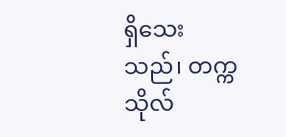ရှိသေးသည်၊ တက္ကသိုလ်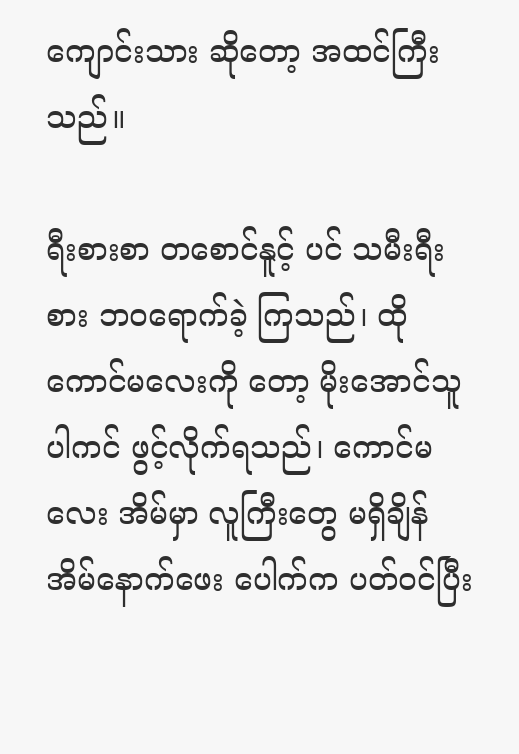ကျောင်းသား ဆိုတော့ အထင်ကြီး သည်။

ရီးစားစာ တစောင်နူင့် ပင် သမီးရီးစား ဘဝရောက်ခဲ့ ကြသည်၊ ထိုကောင်မလေးကို တော့ မိုးအောင်သူ ပါကင် ဖွင့်လိုက်ရသည်၊ ကောင်မလေး အိမ်မှာ လူကြီးတွေ မရှိချိန် အိမ်နောက်ဖေး ပေါက်က ပတ်၀င်ပြီး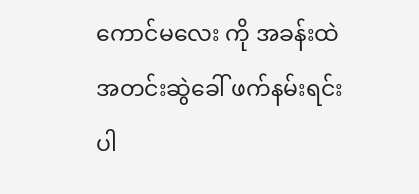ကောင်မလေး ကို အခန်းထဲအတင်းဆွဲခေါ် ဖက်နမ်းရင်း ပါ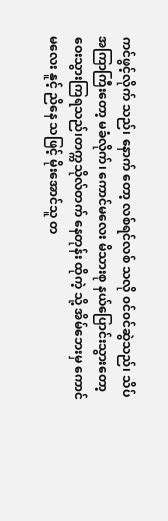ကင်ဖွင့်လိုက် သည်၊ နောက် တော့ လစ်ရင်လစ် သလို ၀င်၀င်ဆွဲသည်၊ သိပ် အကြာကြီးတော့ မခံလိုက်၊ ကောင်မလေး မိသားစု နယ်ပြောင်းသွားတော့ ဝေးသွားကြရသည်၊တက္ကသိုလ်တက် နေတုန်း ထိုကဲ့ သို့ အိမ်ဘေးမှ ကောင်မလေး နူင့် ညိနေ သဖြင့် မိုးအောင်သူ တ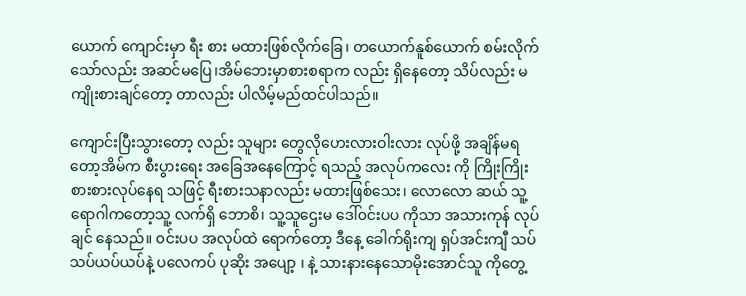ယောက် ကျောင်းမှာ ရီး စား မထားဖြစ်လိုက်ခြေ၊ တယောက်နူစ်ယောက် စမ်းလိုက်သော်လည်း အဆင်မပြေ၊အိမ်ဘေးမှာစားစရာက လည်း ရှိနေတော့ သိပ်လည်း မကျိုးစားချင်တော့ တာလည်း ပါလိမ့်မည်ထင်ပါသည်။

ကျောင်းပြီးသွားတော့ လည်း သူများ တွေလိုဟေးလားဝါးလား လုပ်ဖို့ အချိန်မရ တော့အိမ်က စီးပွားရေး အခြေအနေကြောင့် ရသည့် အလုပ်ကလေး ကို ကြိုးကြိုးစားစားလုပ်နေရ သဖြင့် ရီးစားသနာလည်း မထားဖြစ်သေး၊ လောလော ဆယ် သူ့ရောဂါကတော့သူ့ လက်ရှိ ဘောစိ၊ သူ့သူဌေးမ ဒေါ်၀င်းပပ ကိုသာ အသားကုန် လုပ်ချင် နေသည်။ ၀င်းပပ အလုပ်ထဲ ရောက်တော့ ဒီနေ့ ခေါက်ရိုးကျ ရှပ်အင်းကျီ သပ်သပ်ယပ်ယပ်နဲ့ ပလေကပ် ပုဆိုး အပျော့ ၊ နဲ့ သားနားနေသောမိုးအောင်သူ ကိုတွေ့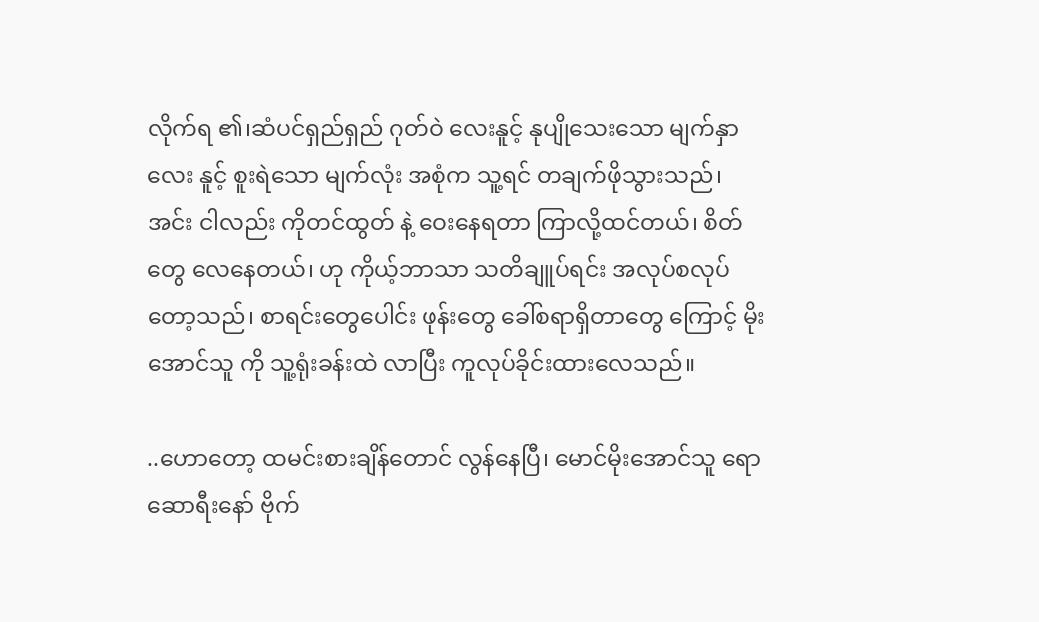လိုက်ရ ၏၊ဆံပင်ရှည်ရှည် ဂုတ်ဝဲ လေးနူင့် နုပျိုသေးသော မျက်နှာလေး နူင့် စူးရဲသော မျက်လုံး အစုံက သူ့ရင် တချက်ဖိုသွားသည်၊ အင်း ငါလည်း ကိုတင်ထွတ် နဲ့ ဝေးနေရတာ ကြာလို့ထင်တယ်၊ စိတ်တွေ လေနေတယ်၊ ဟု ကိုယ့်ဘာသာ သတိချူပ်ရင်း အလုပ်စလုပ်တော့သည်၊ စာရင်းတွေပေါင်း ဖုန်းတွေ ခေါ်စရာရှိတာတွေ ကြောင့် မိုးအောင်သူ ကို သူ့ရုံးခန်းထဲ လာပြီး ကူလုပ်ခိုင်းထားလေသည်။

..ဟောတော့ ထမင်းစားချိန်တောင် လွန်နေပြီ၊ မောင်မိုးအောင်သူ ရော ဆောရီးနော် ဗိုက်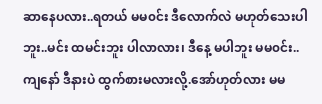ဆာနေပလား..ရတယ် မမ၀င်း ဒီလောက်လဲ မဟုတ်သေးပါဘူး..မင်း ထမင်းဘူး ပါလာလား၊ ဒီနေ့ မပါဘူး မမ၀င်း..ကျနော် ဒီနားပဲ ထွက်စားမလားလို့.အော်ဟုတ်လား မမ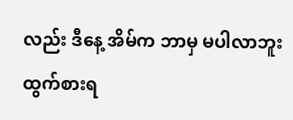လည်း ဒီနေ့ အိမ်က ဘာမှ မပါလာဘူး ထွက်စားရ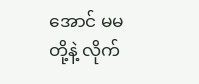အောင် မမ တို့နဲ့ လိုက်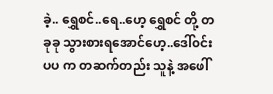ခဲ့.. ရွှေစင်..ရေ..ဟေ့ ရွှေစင် တို့ တခုခု သွားစားရအောင်ဟေ့..ဒေါ်၀င်းပပ က တဆက်တည်း သူနဲ့ အဖေါ်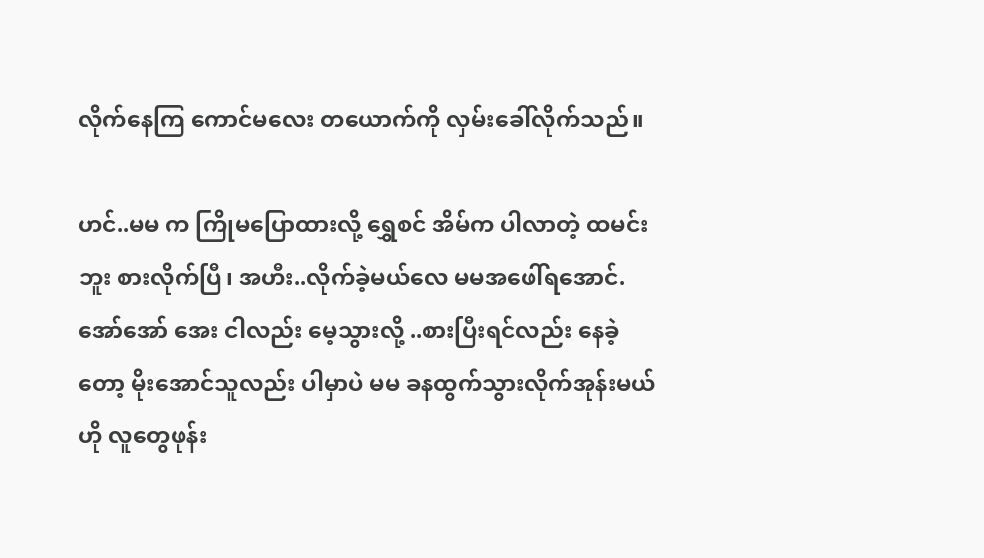လိုက်နေကြ ကောင်မလေး တယောက်ကို လှမ်းခေါ်လိုက်သည်။

ဟင်..မမ က ကြိုမပြောထားလို့ ရွှေစင် အိမ်က ပါလာတဲ့ ထမင်းဘူး စားလိုက်ပြီ၊ အဟီး..လိုက်ခဲ့မယ်လေ မမအဖေါ်ရအောင်.အော်အော် အေး ငါလည်း မေ့သွားလို့ ..စားပြီးရင်လည်း နေခဲ့တော့ မိုးအောင်သူလည်း ပါမှာပဲ မမ ခနထွက်သွားလိုက်အုန်းမယ်ဟို လူတွေဖုန်း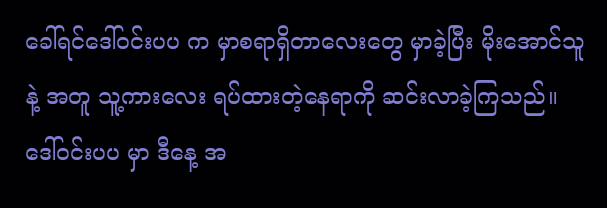ခေါ်ရင်ဒေါ်၀င်းပပ က မှာစရာရှိတာလေးတွေ မှာခဲ့ပြီး မိုးအောင်သူနဲ့ အတူ သူ့ကားလေး ရပ်ထားတဲ့နေရာကို ဆင်းလာခဲ့ကြသည်။ဒေါ်၀င်းပပ မှာ ဒီနေ့ အ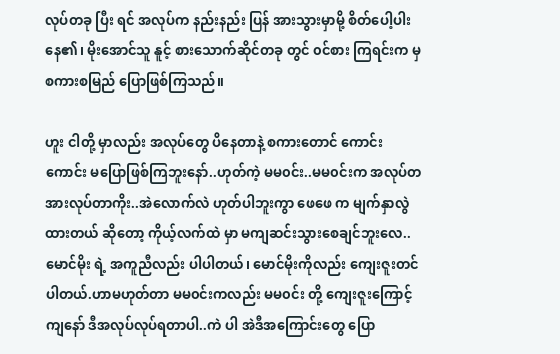လုပ်တခု ပြီး ရင် အလုပ်က နည်းနည်း ပြန် အားသွားမှာမို့ စိတ်ပေါ့ပါး နေ၏၊ မိုးအောင်သူ နူင့် စားသောက်ဆိုင်တခု တွင် ၀င်စား ကြရင်းက မှစကားစမြည် ပြောဖြစ်ကြသည်။

ဟူး ငါတို့ မှာလည်း အလုပ်တွေ ပိနေတာနဲ့ စကားတောင် ကောင်းကောင်း မပြောဖြစ်ကြဘူးနော်..ဟုတ်ကဲ့ မမ၀င်း..မမ၀င်းက အလုပ်တအားလုပ်တာကိုး..အဲလောက်လဲ ဟုတ်ပါဘူးကွာ ဖေဖေ က မျက်နှာလွဲထားတယ် ဆိုတော့ ကိုယ့်လက်ထဲ မှာ မကျဆင်းသွားစေချင်ဘူးလေ..မောင်မိုး ရဲ့ အကူညီလည်း ပါပါတယ်၊ မောင်မိုးကိုလည်း ကျေးဇူးတင်ပါတယ်.ဟာမဟုတ်တာ မမ၀င်းကလည်း မမ၀င်း တို့ ကျေးဇူးကြောင့် ကျနော် ဒီအလုပ်လုပ်ရတာပါ..ကဲ ပါ အဲဒီအကြောင်းတွေ ပြော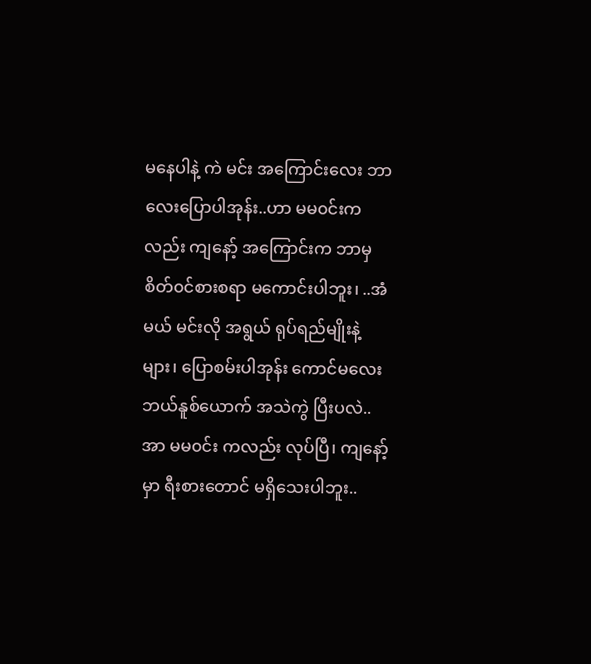မနေပါနဲ့ ကဲ မင်း အကြောင်းလေး ဘာလေးပြောပါအုန်း..ဟာ မမ၀င်းက လည်း ကျနော့် အကြောင်းက ဘာမှ စိတ်၀င်စားစရာ မကောင်းပါဘူး၊ ..အံမယ် မင်းလို အရွယ် ရုပ်ရည်မျိုးနဲ့ များ၊ ပြောစမ်းပါအုန်း ကောင်မလေး ဘယ်နူစ်ယောက် အသဲကွဲ ပြီးပလဲ..အာ မမ၀င်း ကလည်း လုပ်ပြီ၊ ကျနော့်မှာ ရီးစားတောင် မရှိသေးပါဘူး..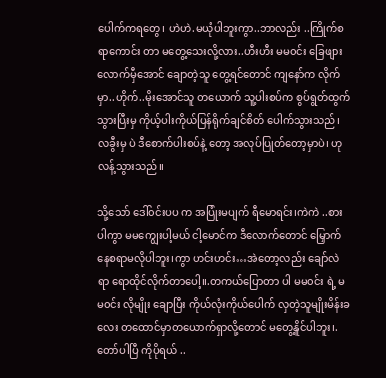ပေါက်ကရတွေ၊ ဟဲဟဲ.မယုံပါဘူးကွာ..ဘာလည်း ..ကြိုက်စရာကောင်း တာ မတွေ့သေးလို့လား..ဟီးဟီး မမ၀င်း ခြေဖျားလောက်မှီအောင် ချောတဲ့သူ တွေ့ရင်တောင် ကျနော်က လိုက်မှာ..ဟိုက်..မိုးအောင်သူ တယောက် သူ့ပါးစပ်က စွပ်ရွတ်ထွက်သွားပြီးမှ ကိုယ့်ပါးကိုယ်ပြန်ရိုက်ချင်စိတ် ပေါက်သွားသည်၊ လခွီးမှ ပဲ ဒီစောက်ပါးစပ်နဲ့ တော့ အလုပ်ပြုတ်တော့မှာပဲ၊ ဟုလန့်သွားသည်။

သို့သော် ဒေါ်၀င်းပပ က အပြုံးမပျက် ရီမောရင်း၊ကဲကဲ ..စားပါကွာ မမကျွေးပါ့မယ် ငါ့မောင်က ဒီလောက်တောင် မြှောက်နေစရာမလိုပါဘူး၊ကွာ ဟင်းဟင်း…အဲတော့လည်း ချော်လဲ ရာ ရောထိုင်လိုက်တာပေါ့။.တကယ်ပြောတာ ပါ မမ၀င်း ရဲ့ မမ၀င်း လိုမျိုး ချောပြီး ကိုယ်လုံးကိုယ်ပေါက် လှတဲ့သူမျိုးမိန်းခလေး တထောင်မှာတယောက်ရှာလို့တောင် မတွေ့နိူင်ပါဘူး၊.တော်ပါပြီ ကိုပိုရယ် ..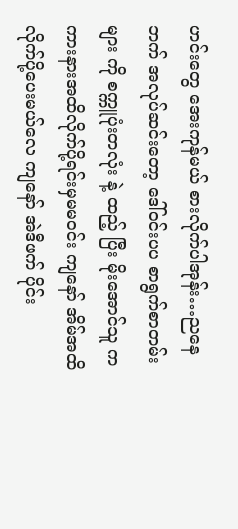ဟင်းတွေ အေးကုန်မယ် စားလိုက်ပါအုန်း…ညနေဘက် အလုပ်ဆင်းတော့ ဒေါ်၀င်းပပ စာရွက်စာတမ်း များ ကို စက္ကူပုံးတလုံး နဲ့ ထည့် ပြီး မိုးအောင်သူ က ကားနားအထိလိုက်ပို့ရင်းမှမမ၀င်း ကျနော် အိမ်အထိလိုက်ပို့ပေးမယ်လေ ကျနော် အဲဒီဖက် ပိုင်း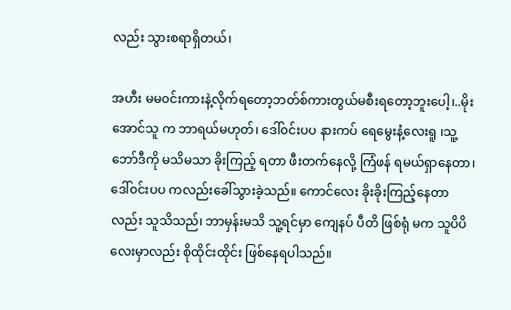လည်း သွားစရာရှိတယ်၊

အဟီး မမ၀င်းကားနဲ့လိုက်ရတော့ဘတ်စ်ကားတွယ်မစီးရတော့ဘူးပေါ့၊..မိုးအောင်သူ က ဘာရယ်မဟုတ်၊ ဒေါ်၀င်းပပ နားကပ် ရေမွေးနံ့လေးရူ ၊သူ့ဘော်ဒီကို မသိမသာ ခိုးကြည့် ရတာ ဖီးတက်နေလို့ ကြံဖန် ရမယ်ရှာနေတာ၊ ဒေါ်၀င်းပပ ကလည်းခေါ်သွားခဲ့သည်။ ကောင်လေး ခိုးခိုးကြည့်နေတာ လည်း သူသိသည်၊ ဘာမှန်းမသိ သူ့ရင်မှာ ကျေနပ် ပီတိ ဖြစ်ရုံ မက သူပိပိ လေးမှာလည်း စိုထိုင်းထိုင်း ဖြစ်နေရပါသည်။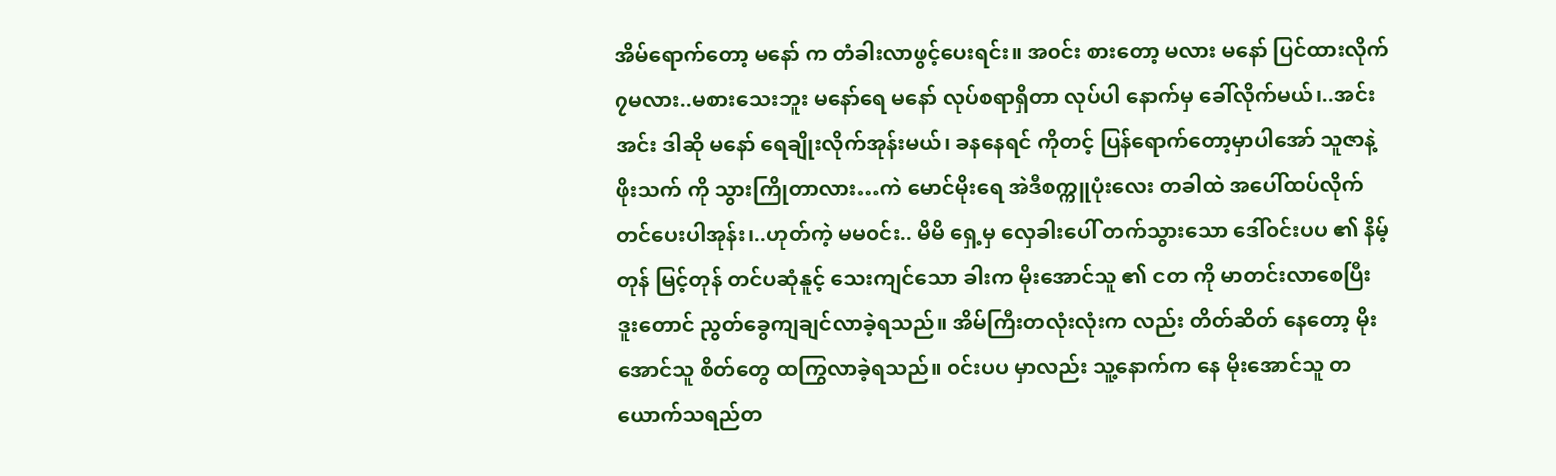အိမ်ရောက်တော့ မနော် က တံခါးလာဖွင့်ပေးရင်း။ အ၀င်း စားတော့ မလား မနော် ပြင်ထားလိုက်၇မလား..မစားသေးဘူး မနော်ရေ မနော် လုပ်စရာရှိတာ လုပ်ပါ နောက်မှ ခေါ်လိုက်မယ်၊..အင်းအင်း ဒါဆို မနော် ရေချိုးလိုက်အုန်းမယ်၊ ခနနေရင် ကိုတင့် ပြန်ရောက်တော့မှာပါအော် သူဇာနဲ့ ဖိုးသက် ကို သွားကြိုတာလား…ကဲ မောင်မိုးရေ အဲဒီစက္ကူပုံးလေး တခါထဲ အပေါ်ထပ်လိုက်တင်ပေးပါအုန်း၊..ဟုတ်ကဲ့ မမ၀င်း.. မိမိ ရှေ့မှ လှေခါးပေါ် တက်သွားသော ဒေါ်၀င်းပပ ၏ နိမ့်တုန် မြင့်တုန် တင်ပဆုံနူင့် သေးကျင်သော ခါးက မိုးအောင်သူ ၏ ငတ ကို မာတင်းလာစေပြီး ဒူးတောင် ညွတ်ခွေကျချင်လာခဲ့ရသည်။ အိမ်ကြီးတလုံးလုံးက လည်း တိတ်ဆိတ် နေတော့ မိုးအောင်သူ စိတ်တွေ ထကြွလာခဲ့ရသည်။ ၀င်းပပ မှာလည်း သူ့နောက်က နေ မိုးအောင်သူ တယောက်သရည်တ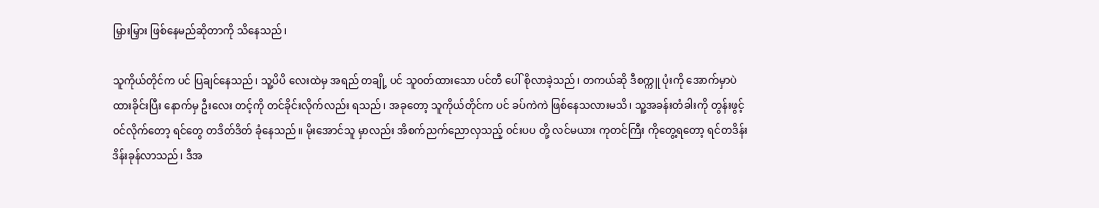မြှားမြှား ဖြစ်နေမည်ဆိုတာကို သိနေသည်၊

သူကိုယ်တိုင်က ပင် ပြချင်နေသည်၊ သူ့ပိပိ လေးထဲမှ အရည် တချို့ ပင် သူ၀တ်ထားသော ပင်တီ ပေါ် စိုလာခဲ့သည်၊ တကယ်ဆို ဒီစက္ကူ ပုံးကို အောက်မှာပဲ ထားခိုင်းပြီး နောက်မှ ဦးလေး တင့်ကို တင်ခိုင်းလိုက်လည်း ရသည်၊ အခုတော့ သူကိုယ်တိုင်က ပင် ခပ်ကဲကဲ ဖြစ်နေသလားမသိ၊ သူ့အခန်းတံခါးကို တွန်းဖွင့် ၀င်လိုက်တော့ ရင်တွေ တဒိတ်ဒိတ် ခုံနေသည်။ မိုးအောင်သူ မှာလည်း အိစက်ညက်ညောလှသည့် ၀င်းပပ တို့ လင်မယား ကုတင်ကြီး ကိုတွေ့ရတော့ ရင်တဒိန်းဒိန်းခုန်လာသည်၊ ဒီအ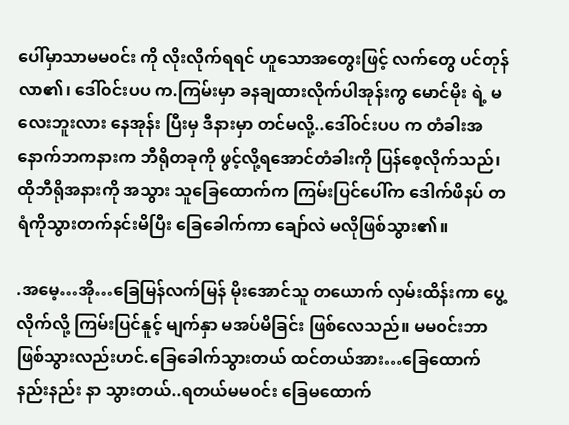ပေါ်မှာသာမမ၀င်း ကို လိုးလိုက်ရရင် ဟူသောအတွေးဖြင့် လက်တွေ ပင်တုန်လာ၏၊ ဒေါ်၀င်းပပ က.ကြမ်းမှာ ခနချထားလိုက်ပါအုန်းကွ မောင်မိုး ရဲ့ မလေးဘူးလား နေအုန်း ပြီးမှ ဒီနားမှာ တင်မလို့..ဒေါ်၀င်းပပ က တံခါးအနောက်ဘကနားက ဘီရိုတခုကို ဖွင့်လို့ရအောင်တံခါးကို ပြန်စေ့လိုက်သည်၊ ထိုဘီရိုအနားကို အသွား သူခြေထောက်က ကြမ်းပြင်ပေါ်က ဒေါက်ဖိနပ် တရံကိုသွားတက်နင်းမိပြီး ခြေခေါက်ကာ ချော်လဲ မလိုဖြစ်သွား၏။

.အမေ့…အို…ခြေမြန်လက်မြန် မိုးအောင်သူ တယောက် လှမ်းထိန်းကာ ပွေ့လိုက်လို့ ကြမ်းပြင်နူင့် မျက်နှာ မအပ်မိခြင်း ဖြစ်လေသည်။ မမ၀င်းဘာဖြစ်သွားလည်းဟင်.ခြေခေါက်သွားတယ် ထင်တယ်အား…ခြေထောက်နည်းနည်း နာ သွားတယ်..ရတယ်မမ၀င်း ခြေမထောက်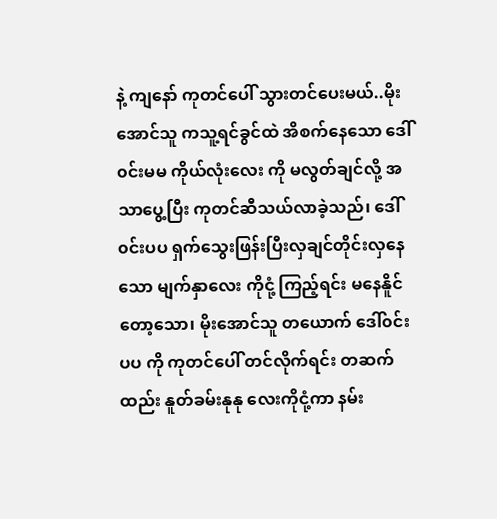နဲ့ ကျနော် ကုတင်ပေါ် သွားတင်ပေးမယ်..မိုးအောင်သူ ကသူ့ရင်ခွင်ထဲ အိစက်နေသော ဒေါ်၀င်းမမ ကိုယ်လုံးလေး ကို မလွတ်ချင်လို့ အသာပွေ့ပြီး ကုတင်ဆီသယ်လာခဲ့သည်၊ ဒေါ်၀င်းပပ ရှက်သွေးဖြန်းပြီးလှချင်တိုင်းလှနေသော မျက်နှာလေး ကိုငုံ့ ကြည့်ရင်း မနေနိူင်တော့သော၊ မိုးအောင်သူ တယောက် ဒေါ်၀င်းပပ ကို ကုတင်ပေါ် တင်လိုက်ရင်း တဆက်ထည်း နူတ်ခမ်းနုနု လေးကိုငုံ့ကာ နမ်း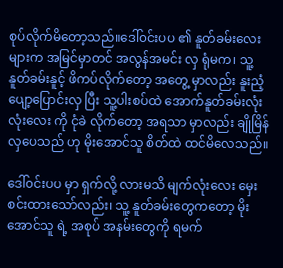စုပ်လိုက်မိတော့သည်။ဒေါ်၀င်းပပ ၏ နူတ်ခမ်းလေး များက အမြင်မှာတင် အလွန်အမင်း လှ ရုံမက၊ သူ့နူတ်ခမ်းနူင့် ဖိကပ်လိုက်တော့ အတွေ့ မှာလည်း နူးညံ့ ပျော့ပြောင်းလှ ပြီး သူ့ပါးစပ်ထဲ အောက်နူတ်ခမ်းလုံးလုံးလေး ကို ငုံခဲ လိုက်တော့ အရသာ မှာလည်း ချိုမြိန် လှပေသည် ဟု မိုးအောင်သူ စိတ်ထဲ ထင်မိလေသည်။

ဒေါ်၀င်းပပ မှာ ရှက်လို့ လားမသိ မျက်လုံးလေး မှေး စင်းထားသော်လည်း၊ သူ့ နူတ်ခမ်းတွေကတော့ မိုးအောင်သူ ရဲ့ အစုပ် အနမ်းတွေကို ရမက်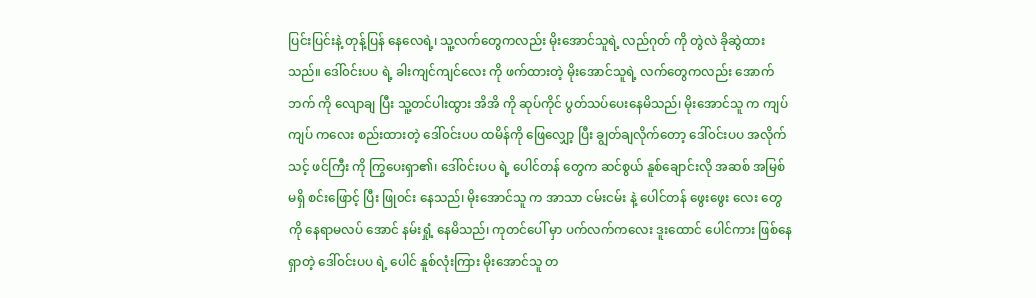ပြင်းပြင်းနဲ့ တုန့်ပြန် နေလေရဲ့၊ သူ့လက်တွေကလည်း မိုးအောင်သူရဲ့ လည်ဂုတ် ကို တွဲလဲ ခိုဆွဲထားသည်။ ဒေါ်၀င်းပပ ရဲ့ ခါးကျင်ကျင်လေး ကို ဖက်ထားတဲ့ မိုးအောင်သူရဲ့ လက်တွေကလည်း အောက်ဘက် ကို လျောချ ပြီး သူ့တင်ပါးထွား အိအိ ကို ဆုပ်ကိုင် ပွတ်သပ်ပေးနေမိသည်၊ မိုးအောင်သူ က ကျပ်ကျပ် ကလေး စည်းထားတဲ့ ဒေါ်၀င်းပပ ထမိန်ကို ဖြေလျှော့ ပြီး ချွတ်ချလိုက်တော့ ဒေါ်၀င်းပပ အလိုက်သင့် ဖင်ကြီး ကို ကြွပေးရှာ၏၊ ဒေါ်၀င်းပပ ရဲ့ ပေါင်တန် တွေက ဆင်စွယ် နူစ်ချောင်းလို အဆစ် အမြစ် မရှိ စင်းဖြောင့် ပြီး ဖြု၀င်း နေသည်၊ မိုးအောင်သူ က အာသာ ငမ်းငမ်း နဲ့ ပေါင်တန် ဖွေးဖွေး လေး တွေကို နေရာမလပ် အောင် နမ်းရှုံ့ နေမိသည်၊ ကုတင်ပေါ် မှာ ပက်လက်ကလေး ဒူးထောင် ပေါင်ကား ဖြစ်နေရှာတဲ့ ဒေါ်၀င်းပပ ရဲ့ ပေါင် နူစ်လုံးကြား မိုးအောင်သူ တ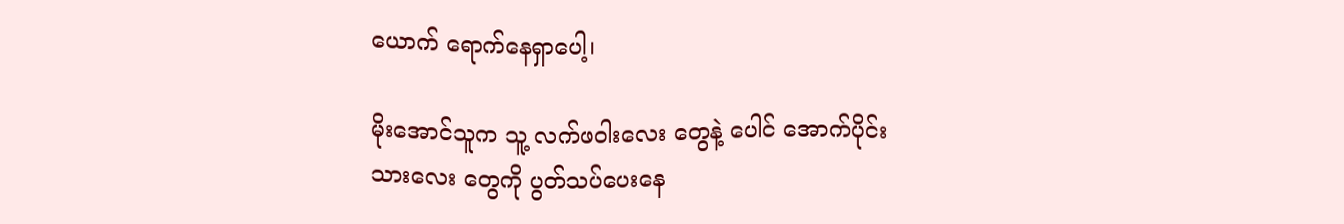ယောက် ရောက်နေရှာပေါ့၊

မိုးအောင်သူက သူ့ လက်ဖဝါးလေး တွေနဲ့ ပေါင် အောက်ပိုင်း သားလေး တွေကို ပွတ်သပ်ပေးနေ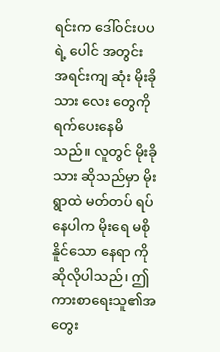ရင်းက ဒေါ်၀င်းပပ ရဲ့ ပေါင် အတွင်း အရင်းကျ ဆုံး မိုးခိုသား လေး တွေကို ရက်ပေးနေမိသည်။ လူတွင် မိုးခိုသား ဆိုသည်မှာ မိုးရွာထဲ မတ်တပ် ရပ်နေပါက မိုးရေ မစိုနိူင်သော နေရာ ကို ဆိုလိုပါသည်၊ ဤကားစာရေးသူ၏အတွေး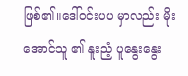ဖြစ်၏။ဒေါ်၀င်းပပ မှာလည်း မိုးအောင်သူ ၏ နူးညံ့ ပူနွေးနွေး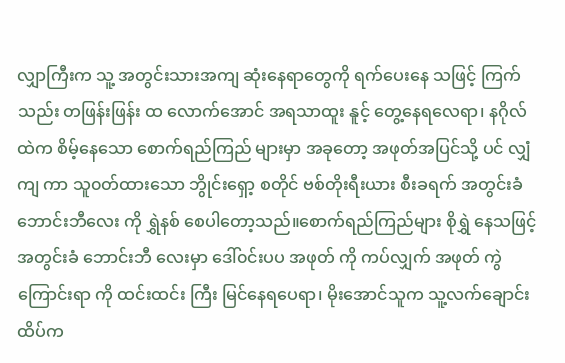လျှာကြီးက သူ့ အတွင်းသားအကျ ဆုံးနေရာတွေကို ရက်ပေးနေ သဖြင့် ကြက်သည်း တဖြန်းဖြန်း ထ လောက်အောင် အရသာထူး နူင့် တွေ့နေရလေရာ၊ နဂိုလ် ထဲက စိမ့်နေသော စောက်ရည်ကြည် များမှာ အခုတော့ အဖုတ်အပြင်သို့ ပင် လျှံကျ ကာ သူ၀တ်ထားသော ဘွိုင်းရှော့ စတိုင် ဗစ်တိုးရီးယား စီးခရက် အတွင်းခံ ဘောင်းဘီလေး ကို ရွှဲနစ် စေပါတော့သည်။စောက်ရည်ကြည်များ စိုရွှဲ နေသဖြင့် အတွင်းခံ ဘောင်းဘီ လေးမှာ ဒေါ်၀င်းပပ အဖုတ် ကို ကပ်လျှက် အဖုတ် ကွဲကြောင်းရာ ကို ထင်းထင်း ကြီး မြင်နေရပေရာ၊ မိုးအောင်သူက သူ့လက်ချောင်း ထိပ်က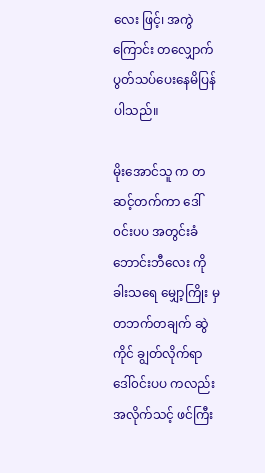လေး ဖြင့်၊ အကွဲကြောင်း တလျှောက် ပွတ်သပ်ပေးနေမိပြန် ပါသည်။

မိုးအောင်သူ က တဆင့်တက်ကာ ဒေါ်၀င်းပပ အတွင်းခံ ဘောင်းဘီလေး ကို ခါးသရေ မျှော့ကြိုး မှ တဘက်တချက် ဆွဲ ကိုင် ချွတ်လိုက်ရာ ဒေါ်၀င်းပပ ကလည်း အလိုက်သင့် ဖင်ကြီး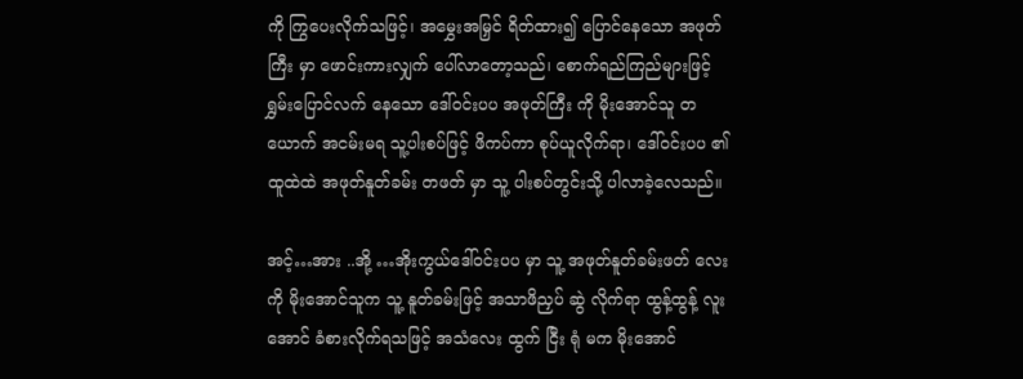ကို ကြွပေးလိုက်သဖြင့်၊ အမွှေးအမြှင် ရိတ်ထား၍ ပြောင်နေသော အဖုတ် ကြီး မှာ ဖောင်းကားလျှက် ပေါ်လာတော့သည်၊ စောက်ရည်ကြည်များဖြင့် ရွှမ်းပြောင်လက် နေသော ဒေါ်၀င်းပပ အဖုတ်ကြီး ကို မိုးအောင်သူ တယောက် အငမ်းမရ သူ့ပါးစပ်ဖြင့် ဖိကပ်ကာ စုပ်ယူလိုက်ရာ၊ ဒေါ်၀င်းပပ ၏ ထူထဲထဲ အဖုတ်နူတ်ခမ်း တဖတ် မှာ သူ့ ပါးစပ်တွင်းသို့ ပါလာခဲ့လေသည်။

အင့်…အား ..အို့ …အိုးကွယ်ဒေါ်၀င်းပပ မှာ သူ့ အဖုတ်နူတ်ခမ်းဖတ် လေးကို မိုးအောင်သူက သူ့ နူတ်ခမ်းဖြင့် အသာဖိညှပ် ဆွဲ လိုက်ရာ ထွန့်ထွန့် လူးအောင် ခံစားလိုက်ရသဖြင့် အသံလေး ထွက် ငြီး ရုံ မက မိုးအောင်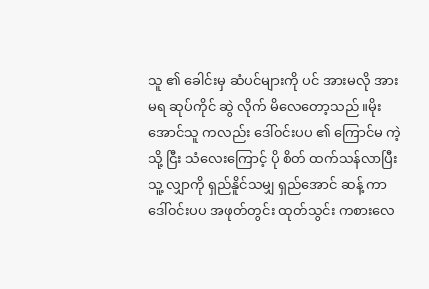သူ ၏ ခေါင်းမှ ဆံပင်များကို ပင် အားမလို အားမရ ဆုပ်ကိုင် ဆွဲ လိုက် မိလေတော့သည်။မိုးအောင်သူ ကလည်း ဒေါ်၀င်းပပ ၏ ကြောင်မ ကဲ့သို့ ငြီး သံလေးကြောင့် ပို စိတ် ထက်သန်လာပြီး သူ့ လျှာကို ရှည်နိူင်သမျှ ရှည်အောင် ဆန့် ကာ ဒေါ်၀င်းပပ အဖုတ်တွင်း ထုတ်သွင်း ကစားလေ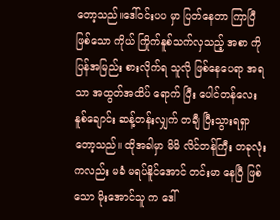တော့သည်။ဒေါ်၀င်းပပ မှာ ပြတ်နေတာ ကြာပြီ ဖြစ်သော ကိုယ် ကြိုက်နူစ်သက်လှသည့် အစာ ကို ပြန်အမြည်း စားလိုက်ရ သူလို ဖြစ်နေပေရာ အရသာ အထွတ်အထိပ် ရောက် ပြီး ပေါင်တန်လေး နူစ်ချောင်း ဆန့်တန်းလျှက် တချီ ပြီးသွားရရှာတော့သည်။ ထိုအခါမှာ မိမိ လိင်တန်ကြီး တခုလုံးကလည်း မခံ မရပ်နိူင်အောင် တင်းမာ နေပြီ ဖြစ်သော မိုးအောင်သူ က ဒေါ်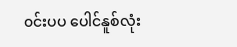၀င်းပပ ပေါင်နူစ်လုံး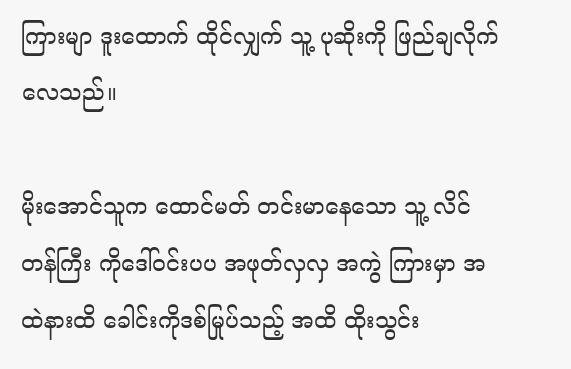ကြားမျာ ဒူးထောက် ထိုင်လျှက် သူ့ ပုဆိုးကို ဖြည်ချလိုက်လေသည်။

မိုးအောင်သူက ထောင်မတ် တင်းမာနေသော သူ့ လိင်တန်ကြီး ကိုဒေါ်၀င်းပပ အဖုတ်လှလှ အကွဲ ကြားမှာ အထဲနားထိ ခေါင်းကိုဒစ်မြုပ်သည့် အထိ ထိုးသွင်း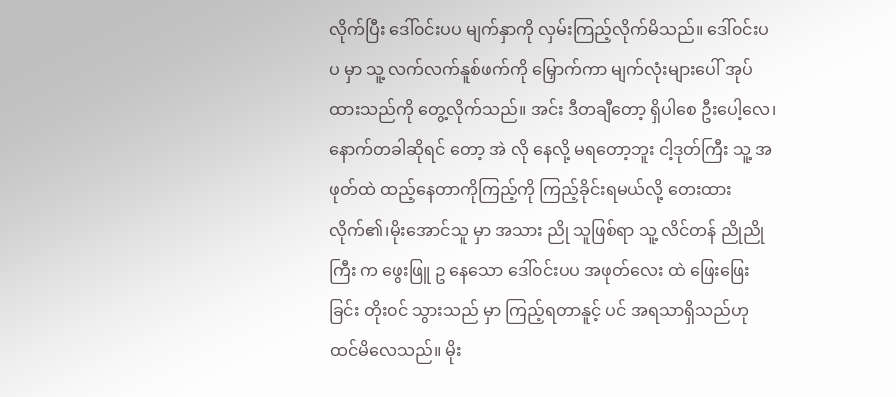လိုက်ပြီး ဒေါ်၀င်းပပ မျက်နှာကို လှမ်းကြည့်လိုက်မိသည်။ ဒေါ်၀င်းပပ မှာ သူ့ လက်လက်နူစ်ဖက်ကို မြှောက်ကာ မျက်လုံးများပေါ် အုပ်ထားသည်ကို တွေ့လိုက်သည်။ အင်း ဒီတချီတော့ ရှိပါစေ ဦးပေါ့လေ၊ နောက်တခါဆိုရင် တော့ အဲ လို နေလို့ မရတော့ဘူး ငါ့ဒုတ်ကြီး သူ့ အဖုတ်ထဲ ထည့်နေတာကိုကြည့်ကို ကြည့်ခိုင်းရမယ်လို့ တေးထားလိုက်၏၊မိုးအောင်သူ မှာ အသား ညို သူဖြစ်ရာ သူ့ လိင်တန် ညိုညို ကြီး က ဖွေးဖြူ ဥ နေသော ဒေါ်၀င်းပပ အဖုတ်လေး ထဲ ဖြေးဖြေး ခြင်း တိုး၀င် သွားသည် မှာ ကြည့်ရတာနူင့် ပင် အရသာရှိသည်ဟု ထင်မိလေသည်။ မိုး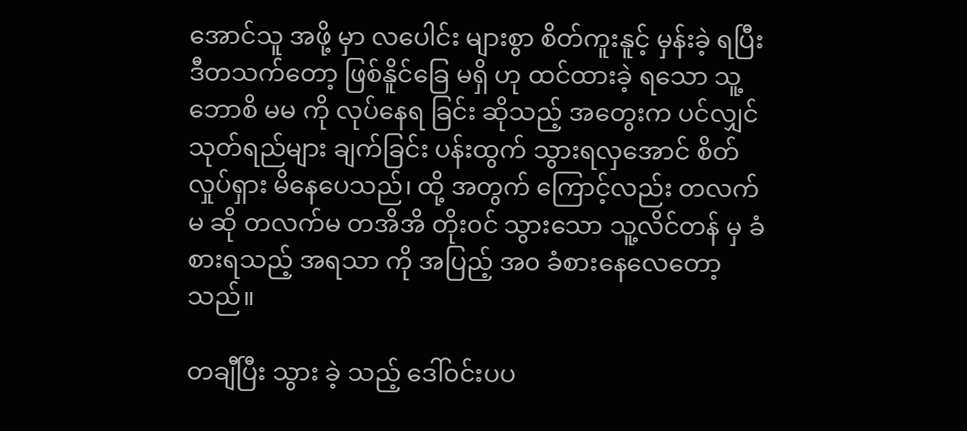အောင်သူ အဖို့ မှာ လပေါင်း များစွာ စိတ်ကူးနူင့် မှန်းခဲ့ ရပြီး ဒီတသက်တော့ ဖြစ်နိူင်ခြေ မရှိ ဟု ထင်ထားခဲ့ ရသော သူ့ ဘောစိ မမ ကို လုပ်နေရ ခြင်း ဆိုသည့် အတွေးက ပင်လျှင် သုတ်ရည်များ ချက်ခြင်း ပန်းထွက် သွားရလှအောင် စိတ်လှုပ်ရှား မိနေပေသည်၊ ထို့ အတွက် ကြောင့်လည်း တလက်မ ဆို တလက်မ တအိအိ တိုး၀င် သွားသော သူ့လိင်တန် မှ ခံစားရသည့် အရသာ ကို အပြည့် အ၀ ခံစားနေလေတော့သည်။

တချီပြီး သွား ခဲ့ သည့် ဒေါ်၀င်းပပ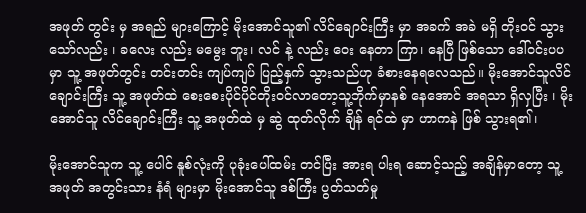အဖုတ် တွင်း မှ အရည် များကြောင့် မိုးအောင်သူ၏ လိင်ချောင်းကြီး မှာ အခက် အခဲ မရှိ တိုး၀င် သွားသော်လည်း ၊ ခလေး လည်း မမွေး ဘူး၊ လင် နဲ့ လည်း ဝေး နေတာ ကြာ၊ နေပြီ ဖြစ်သော ဒေါ်၀င်းပပ မှာ သူ့ အဖုတ်တွင်း တင်းတင်း ကျပ်ကျပ် ပြည့်နှက် သွားသည်ဟု ခံစားနေရလေသည်။ မိုးအောင်သူလိင်ချောင်းကြီး သူ့ အဖုတ်ထဲ စေးစေးပိုင်ပိုင်တိုး၀င်လာတော့သူ့ဘိုက်မှာနစ် နေအောင် အရသာ ရှိလှပြီး ၊ မိုးအောင်သူ လိင်ချောင်းကြီး သူ့ အဖုတ်ထဲ မှ ဆွဲ ထုတ်လိုက် ချိန် ရင်ထဲ မှာ ဟာကနဲ ဖြစ် သွားရ၏၊

မိုးအောင်သူက သူ့ ပေါင် နူစ်လုံးကို ပုခုံးပေါ်ထမ်း တင်ပြီး အားရ ပါးရ ဆောင့်သည့် အချိန်မှာတော့ သူ့ အဖုတ် အတွင်းသား နံရံ များမှာ မိုးအောင်သူ ဒစ်ကြီး ပွတ်သတ်မှု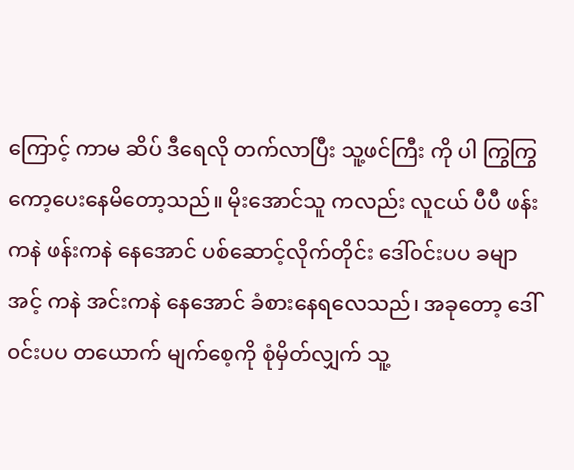ကြောင့် ကာမ ဆိပ် ဒီရေလို တက်လာပြီး သူ့ဖင်ကြီး ကို ပါ ကြွကြွ ကော့ပေးနေမိတော့သည်။ မိုးအောင်သူ ကလည်း လူငယ် ပီပီ ဖန်းကနဲ ဖန်းကနဲ နေအောင် ပစ်ဆောင့်လိုက်တိုင်း ဒေါ်၀င်းပပ ခမျာ အင့် ကနဲ အင်းကနဲ နေအောင် ခံစားနေရလေသည်၊ အခုတော့ ဒေါ်၀င်းပပ တယောက် မျက်စေ့ကို စုံမှိတ်လျှက် သူ့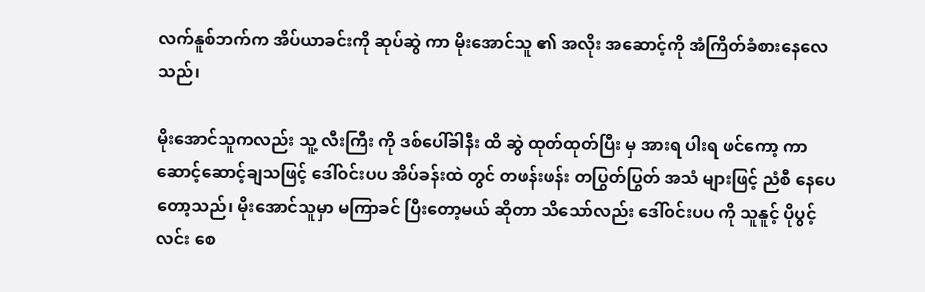လက်နူစ်ဘက်က အိပ်ယာခင်းကို ဆုပ်ဆွဲ ကာ မိုးအောင်သူ ၏ အလိုး အဆောင့်ကို အံကြိတ်ခံစားနေလေသည်၊

မိုးအောင်သူကလည်း သူ့ လီးကြီး ကို ဒစ်ပေါ်ခါနီး ထိ ဆွဲ ထုတ်ထုတ်ပြီး မှ အားရ ပါးရ ဖင်ကော့ ကာ ဆောင့်ဆောင့်ချသဖြင့် ဒေါ်၀င်းပပ အိပ်ခန်းထဲ တွင် တဖန်းဖန်း တပြွတ်ပြွတ် အသံ များဖြင့် ညံစီ နေပေတော့သည်၊ မိုးအောင်သူမှာ မကြာခင် ပြီးတော့မယ် ဆိုတာ သိသော်လည်း ဒေါ်၀င်းပပ ကို သူနူင့် ပိုပွင့်လင်း စေ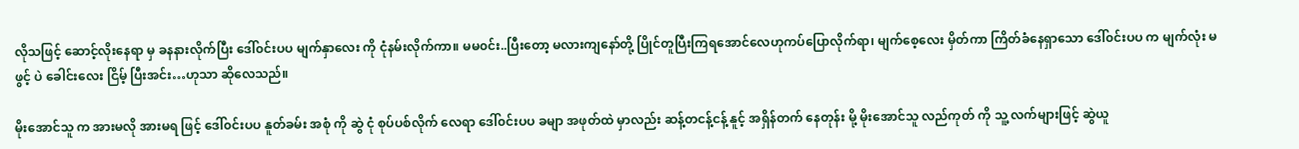လိုသဖြင့် ဆောင့်လိုးနေရာ မှ ခနနားလိုက်ပြီး ဒေါ်၀င်းပပ မျက်နှာလေး ကို ငုံနမ်းလိုက်ကာ။ မမ၀င်း..ပြီးတော့ မလားကျနော်တို့ ပြိုင်တူပြီးကြရအောင်လေဟုကပ်ပြောလိုက်ရာ၊ မျက်စေ့လေး မှိတ်ကာ ကြိတ်ခံနေရှာသော ဒေါ်၀င်းပပ က မျက်လုံး မဖွင့် ပဲ ခေါင်းလေး ငြိမ့် ပြီးအင်း…ဟုသာ ဆိုလေသည်။

မိုးအောင်သူ က အားမလို အားမရ ဖြင့် ဒေါ်၀င်းပပ နူတ်ခမ်း အစုံ ကို ဆွဲ ငုံ စုပ်ပစ်လိုက် လေရာ ဒေါ်၀င်းပပ ခမျာ အဖုတ်ထဲ မှာလည်း ဆန့်တငန့်ငန့် နူင့် အရှိန်တက် နေတုန်း မို့ မိုးအောင်သူ လည်ကုတ် ကို သူ့ လက်များဖြင့် ဆွဲယူ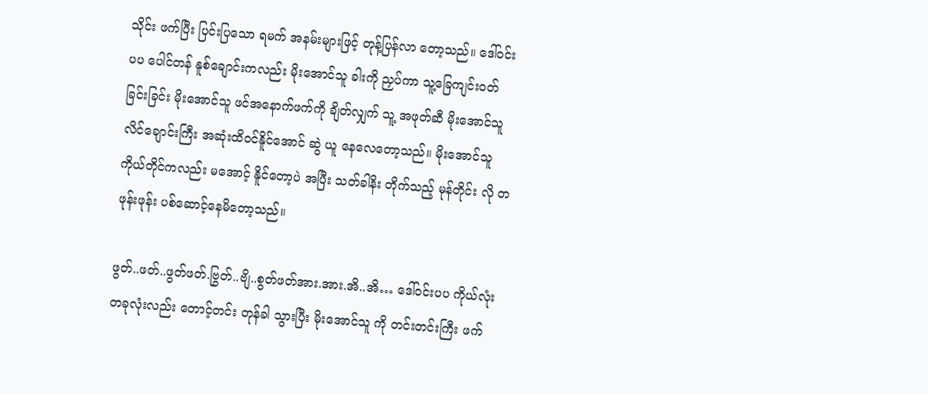သိုင်း ဖက်ပြီး ပြင်းပြသော ရမက် အနမ်းများဖြင့် တုန့်ပြန်လာ တော့သည်။ ဒေါ်၀င်းပပ ပေါင်တန် နူစ်ချောင်းကလည်း မိုးအောင်သူ ခါးကို ညှပ်ကာ သူ့ခြေကျင်း၀တ်ခြင်းခြင်း မိုးအောင်သူ ဖင်အနောက်ဖက်ကို ချိတ်လျှက် သူ့ အဖုတ်ဆီ မိုးအောင်သူ လိင်ချောင်းကြီး အဆုံးထိ၀င်နိူင်အောင် ဆွဲ ယူ နေလေတော့သည်။ မိုးအောင်သူ ကိုယ်တိုင်ကလည်း မအောင့် နိူင်တော့ပဲ အပြီး သတ်ခါနိး တိုက်သည့် မုန်တိုင်း လို တဖုန်းဖုန်း ပစ်ဆောင့်နေမိတော့သည်။

ဖွတ်..ဖတ်..ဖွတ်ဖတ်.ဗြွတ်..ဗျိ..စွတ်ဖတ်အား.အား.အိ..အိ… ဒေါ်၀င်းပပ ကိုယ်လုံးတခုလုံးလည်း တောင့်တင်း တုန်ခါ သွားပြီး မိုးအောင်သူ ကို တင်းတင်းကြီး ဖက်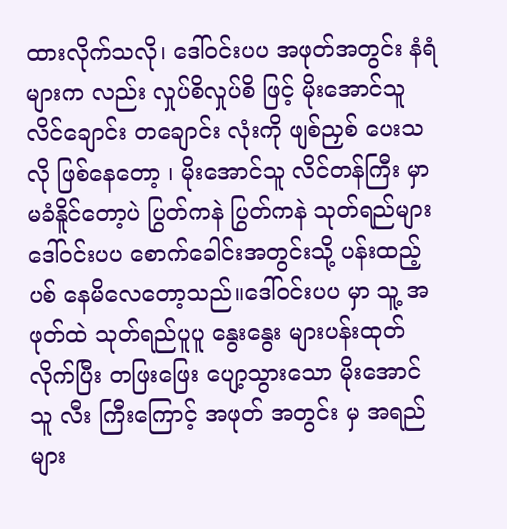ထားလိုက်သလို၊ ဒေါ်၀င်းပပ အဖုတ်အတွင်း နံရံများက လည်း လှုပ်စိလှုပ်စိ ဖြင့် မိုးအောင်သူ လိင်ချောင်း တချောင်း လုံးကို ဖျစ်ညှစ် ပေးသလို ဖြစ်နေတော့ ၊ မိုးအောင်သူ လိင်တန်ကြီး မှာ မခံနိူင်တော့ပဲ ပြွတ်ကနဲ ပြွတ်ကနဲ သုတ်ရည်များ ဒေါ်၀င်းပပ စောက်ခေါင်းအတွင်းသို့ ပန်းထည့် ပစ် နေမိလေတော့သည်။ဒေါ်၀င်းပပ မှာ သူ့ အဖုတ်ထဲ သုတ်ရည်ပူပူ နွေးနွေး များပန်းထုတ်လိုက်ပြီး တဖြးဖြေး ပျော့သွားသော မိုးအောင်သူ လီး ကြီးကြောင့် အဖုတ် အတွင်း မှ အရည်များ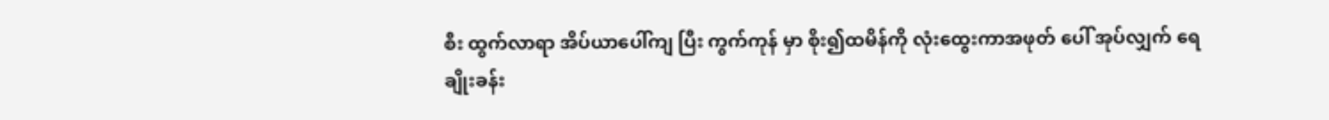စီး ထွက်လာရာ အိပ်ယာပေါ်ကျ ပြီး ကွက်ကုန် မှာ စိုး၍ထမိန်ကို လုံးထွေးကာအဖုတ် ပေါ် အုပ်လျှက် ရေချိုးခန်း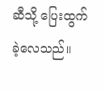ဆီသို့ ပြေးထွက်ခဲ့လေသည်။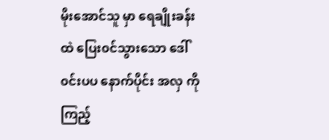မိုးအောင်သူ မှာ ရေချိုးခန်း ထဲ ပြေး၀င်သွားသော ဒေါ်၀င်းပပ နောက်ပိုင်း အလှ ကို ကြည့်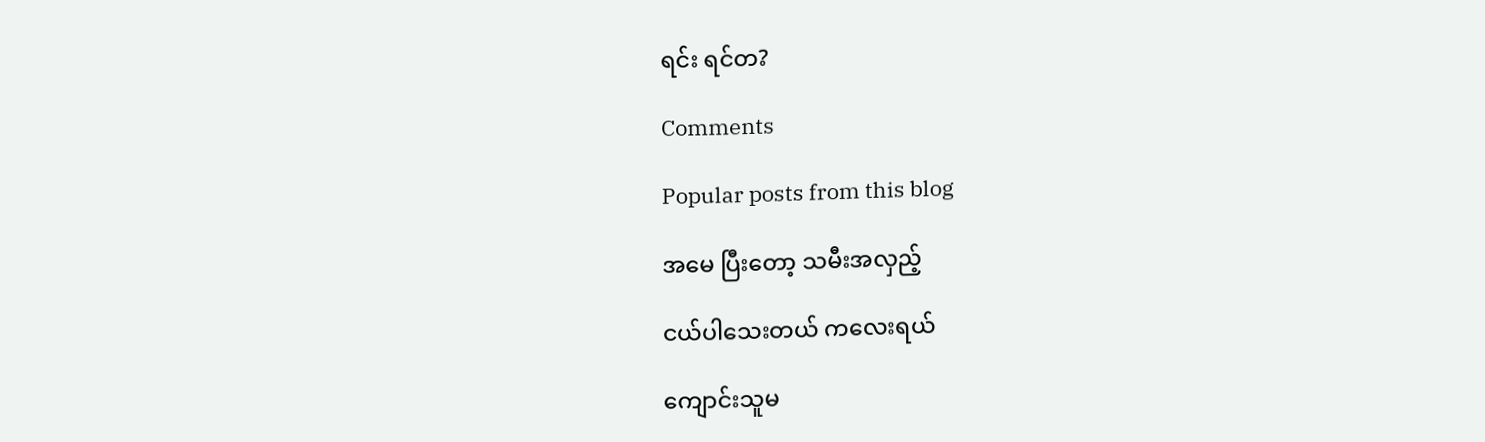ရင်း ရင်တ?

Comments

Popular posts from this blog

အမေ ပြီးတော့ သမီးအလှည့်

ငယ်ပါသေးတယ် ကလေးရယ်

ကျောင်းသူမ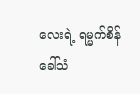လေးရဲ့ ရမ္မက်စိန်ခေါ်သံ